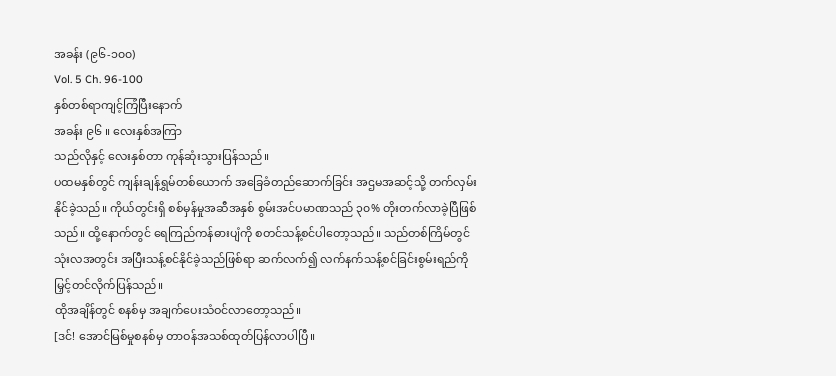အခန်း (၉၆-၁၀၀)
Vol. 5 Ch. 96-100
နှစ်တစ်ရာကျင့်ကြံပြီးနောက်
အခန်း ၉၆ ။ လေးနှစ်အကြာ
သည်လိုနှင့် လေးနှစ်တာ ကုန်ဆုံးသွားပြန်သည်။
ပထမနှစ်တွင် ကျန်းချန်ရွှမ်တစ်ယောက် အခြေခံတည်ဆောက်ခြင်း အဌမအဆင့်သို့ တက်လှမ်းနိုင်ခဲ့သည်။ ကိုယ်တွင်းရှိ စစ်မှန်မှုအဆီအနှစ် စွမ်းအင်ပမာဏသည် ၃၀% တိုးတက်လာခဲ့ပြီဖြစ်သည်။ ထို့နောက်တွင် ရေကြည်ကန်ဓားပျံကို စတင်သန့်စင်ပါတော့သည်။ သည်တစ်ကြိမ်တွင် သုံးလအတွင်း အပြီးသန့်စင်နိုင်ခဲ့သည်ဖြစ်ရာ ဆက်လက်၍ လက်နက်သန့်စင်ခြင်းစွမ်းရည်ကို မြှင့်တင်လိုက်ပြန်သည်။
ထိုအချိန်တွင် စနစ်မှ အချက်ပေးသံဝင်လာတော့သည်။
[ဒင်! အောင်မြစ်မှုစနစ်မှ တာဝန်အသစ်ထုတ်ပြန်လာပါပြီ။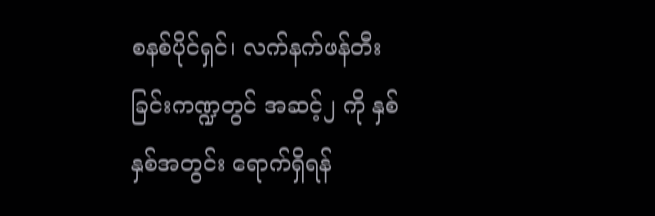စနစ်ပိုင်ရှင်၊ လက်နက်ဖန်တီးခြင်းကဏ္ဍတွင် အဆင့်၂ ကို နှစ်နှစ်အတွင်း ရောက်ရှိရန်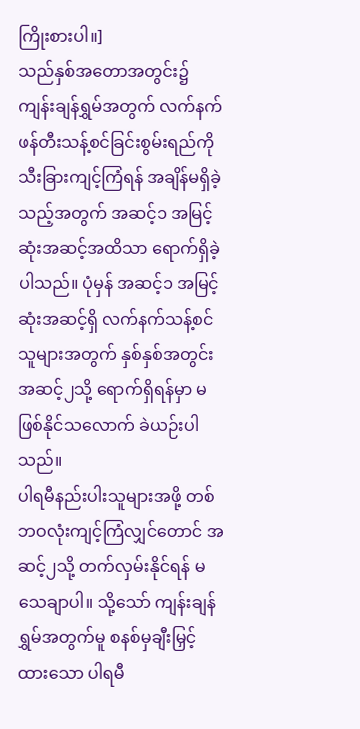ကြိုးစားပါ။]
သည်နှစ်အတောအတွင်း၌ ကျန်းချန်ရွှမ်အတွက် လက်နက်ဖန်တီးသန့်စင်ခြင်းစွမ်းရည်ကို သီးခြားကျင့်ကြံရန် အချိန်မရှိခဲ့သည့်အတွက် အဆင့်၁ အမြင့်ဆုံးအဆင့်အထိသာ ရောက်ရှိခဲ့ပါသည်။ ပုံမှန် အဆင့်၁ အမြင့်ဆုံးအဆင့်ရှိ လက်နက်သန့်စင်သူများအတွက် နှစ်နှစ်အတွင်း အဆင့်၂သို့ ရောက်ရှိရန်မှာ မဖြစ်နိုင်သလောက် ခဲယဉ်းပါသည်။
ပါရမီနည်းပါးသူများအဖို့ တစ်ဘဝလုံးကျင့်ကြံလျှင်တောင် အဆင့်၂သို့ တက်လှမ်းနိုင်ရန် မသေချာပါ။ သို့သော် ကျန်းချန်ရွှမ်အတွက်မူ စနစ်မှချီးမြှင့်ထားသော ပါရမီ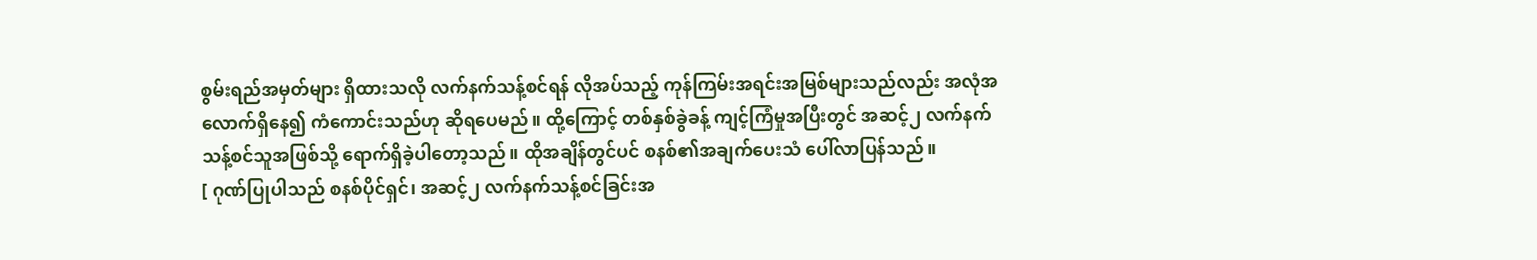စွမ်းရည်အမှတ်များ ရှိထားသလို လက်နက်သန့်စင်ရန် လိုအပ်သည့် ကုန်ကြမ်းအရင်းအမြစ်များသည်လည်း အလုံအလောက်ရှိနေ၍ ကံကောင်းသည်ဟု ဆိုရပေမည်။ ထို့ကြောင့် တစ်နှစ်ခွဲခန့် ကျင့်ကြံမှုအပြီးတွင် အဆင့်၂ လက်နက်သန့်စင်သူအဖြစ်သို့ ရောက်ရှိခဲ့ပါတော့သည်။ ထိုအချိန်တွင်ပင် စနစ်၏အချက်ပေးသံ ပေါ်လာပြန်သည်။
[ ဂုဏ်ပြုပါသည် စနစ်ပိုင်ရှင်၊ အဆင့်၂ လက်နက်သန့်စင်ခြင်းအ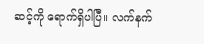ဆင့်ကို ရောက်ရှိပါပြီ။ လက်နက်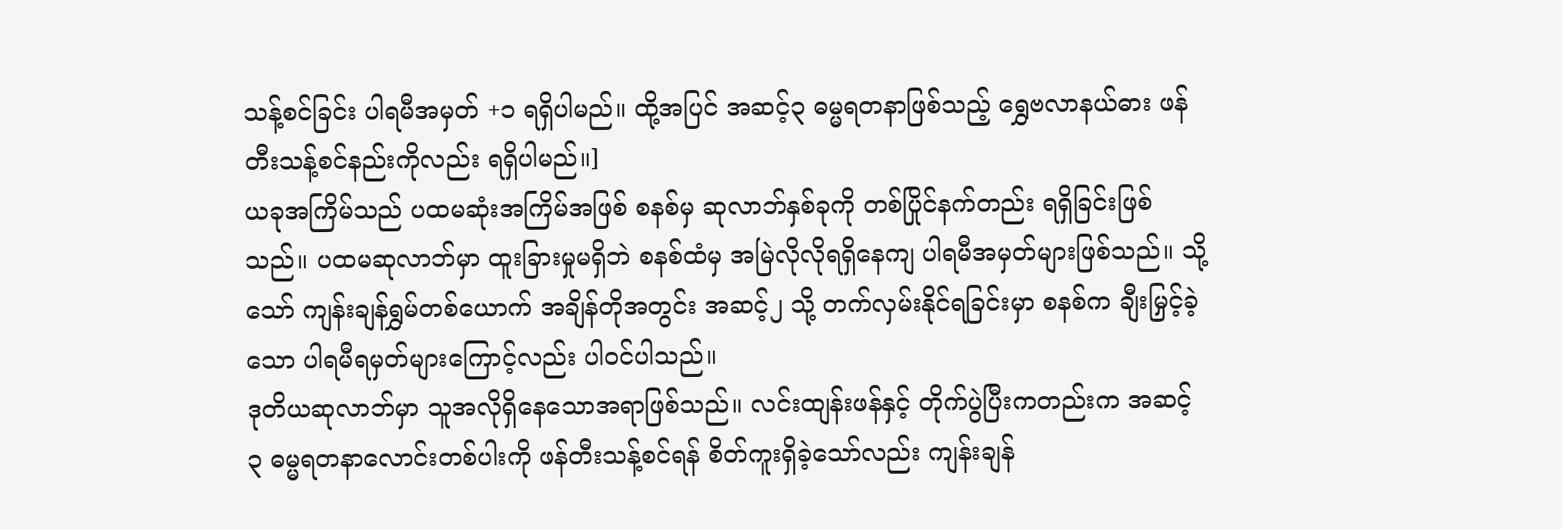သန့်စင်ခြင်း ပါရမီအမှတ် +၁ ရရှိပါမည်။ ထို့အပြင် အဆင့်၃ ဓမ္မရတနာဖြစ်သည့် ရွှေဗလာနယ်ဓား ဖန်တီးသန့်စင်နည်းကိုလည်း ရရှိပါမည်။]
ယခုအကြိမ်သည် ပထမဆုံးအကြိမ်အဖြစ် စနစ်မှ ဆုလာဘ်နှစ်ခုကို တစ်ပြိုင်နက်တည်း ရရှိခြင်းဖြစ်သည်။ ပထမဆုလာဘ်မှာ ထူးခြားမှုမရှိဘဲ စနစ်ထံမှ အမြဲလိုလိုရရှိနေကျ ပါရမီအမှတ်များဖြစ်သည်။ သို့သော် ကျန်းချန်ရွှမ်တစ်ယောက် အချိန်တိုအတွင်း အဆင့်၂ သို့ တက်လှမ်းနိုင်ရခြင်းမှာ စနစ်က ချီးမြှင့်ခဲ့သော ပါရမီရမှတ်များကြောင့်လည်း ပါဝင်ပါသည်။
ဒုတိယဆုလာဘ်မှာ သူအလိုရှိနေသောအရာဖြစ်သည်။ လင်းထျန်းဖန်နှင့် တိုက်ပွဲပြီးကတည်းက အဆင့် ၃ ဓမ္မရတနာလောင်းတစ်ပါးကို ဖန်တီးသန့်စင်ရန် စိတ်ကူးရှိခဲ့သော်လည်း ကျန်းချန်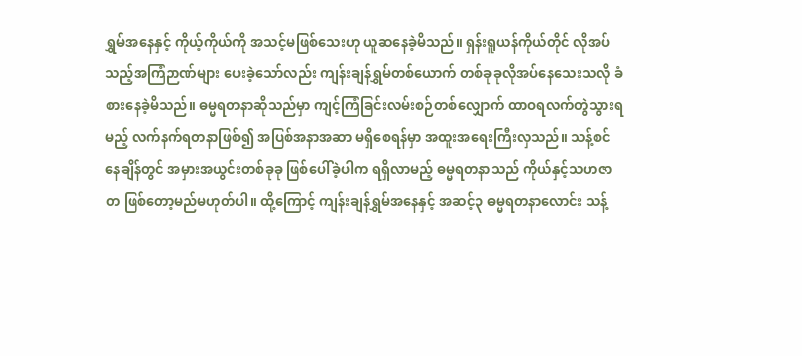ရွှမ်အနေနှင့် ကိုယ့်ကိုယ်ကို အသင့်မဖြစ်သေးဟု ယူဆနေခဲ့မိသည်။ ရှန်းရူယန်ကိုယ်တိုင် လိုအပ်သည့်အကြံဉာဏ်များ ပေးခဲ့သော်လည်း ကျန်းချန်ရွှမ်တစ်ယောက် တစ်ခုခုလိုအပ်နေသေးသလို ခံစားနေခဲ့မိသည်။ ဓမ္မရတနာဆိုသည်မှာ ကျင့်ကြံခြင်းလမ်းစဉ်တစ်လျှောက် ထာဝရလက်တွဲသွားရမည့် လက်နက်ရတနာဖြစ်၍ အပြစ်အနာအဆာ မရှိစေရန်မှာ အထူးအရေးကြီးလှသည်။ သန့်စင်နေချိန်တွင် အမှားအယွင်းတစ်ခုခု ဖြစ်ပေါ်ခဲ့ပါက ရရှိလာမည့် ဓမ္မရတနာသည် ကိုယ်နှင့်သဟဇာတ ဖြစ်တော့မည်မဟုတ်ပါ။ ထို့ကြောင့် ကျန်းချန်ရွှမ်အနေနှင့် အဆင့်၃ ဓမ္မရတနာလောင်း သန့်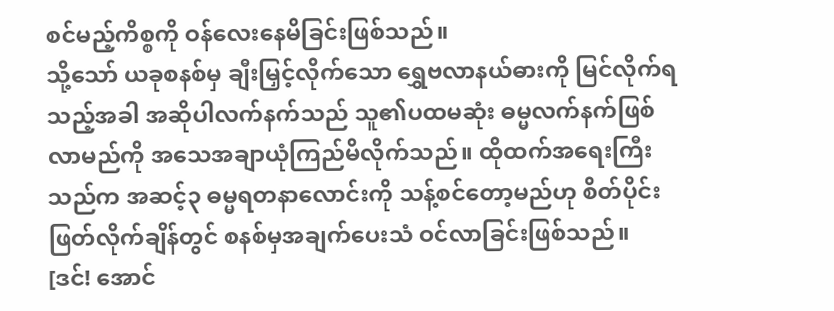စင်မည့်ကိစ္စကို ဝန်လေးနေမိခြင်းဖြစ်သည်။
သို့သော် ယခုစနစ်မှ ချီးမြှင့်လိုက်သော ရွှေဗလာနယ်ဓားကို မြင်လိုက်ရသည့်အခါ အဆိုပါလက်နက်သည် သူ၏ပထမဆုံး ဓမ္မလက်နက်ဖြစ်လာမည်ကို အသေအချာယုံကြည်မိလိုက်သည်။ ထိုထက်အရေးကြီးသည်က အဆင့်၃ ဓမ္မရတနာလောင်းကို သန့်စင်တော့မည်ဟု စိတ်ပိုင်းဖြတ်လိုက်ချိန်တွင် စနစ်မှအချက်ပေးသံ ဝင်လာခြင်းဖြစ်သည်။
[ဒင်! အောင်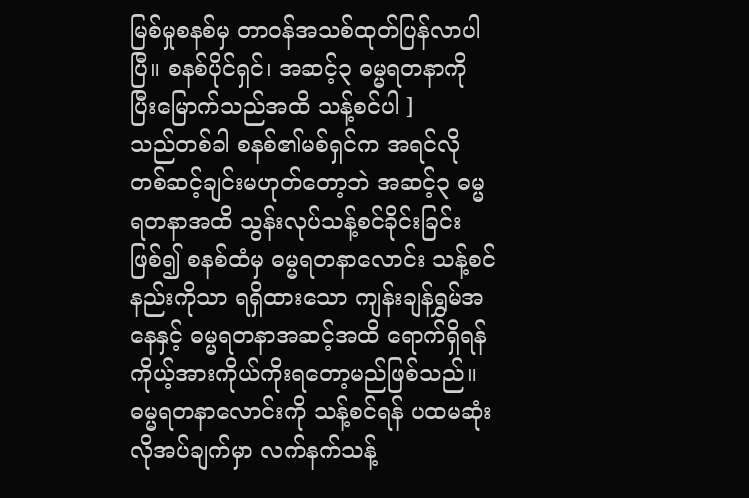မြစ်မှုစနစ်မှ တာဝန်အသစ်ထုတ်ပြန်လာပါပြီ။ စနစ်ပိုင်ရှင်၊ အဆင့်၃ ဓမ္မရတနာကို ပြီးမြောက်သည်အထိ သန့်စင်ပါ ]
သည်တစ်ခါ စနစ်၏မစ်ရှင်က အရင်လို တစ်ဆင့်ချင်းမဟုတ်တော့ဘဲ အဆင့်၃ ဓမ္မရတနာအထိ သွန်းလုပ်သန့်စင်ခိုင်းခြင်းဖြစ်၍ စနစ်ထံမှ ဓမ္မရတနာလောင်း သန့်စင်နည်းကိုသာ ရရှိထားသော ကျန်းချန်ရွှမ်အနေနှင့် ဓမ္မရတနာအဆင့်အထိ ရောက်ရှိရန် ကိုယ့်အားကိုယ်ကိုးရတော့မည်ဖြစ်သည်။ ဓမ္မရတနာလောင်းကို သန့်စင်ရန် ပထမဆုံးလိုအပ်ချက်မှာ လက်နက်သန့်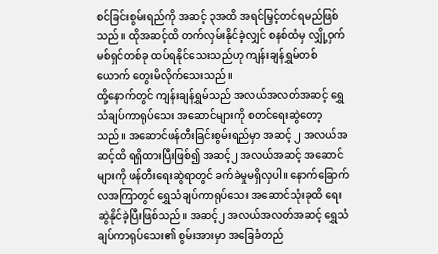စင်ခြင်းစွမ်းရည်ကို အဆင့် ၃အထိ အရင်မြှင့်တင်ရမည်ဖြစ်သည်။ ထိုအဆင့်ထိ တက်လှမ်းနိုင်ခဲ့လျှင် စနစ်ထံမှ လျှို့ဝှက်မစ်ရှင်တစ်ခု ထပ်ရနိုင်သေးသည်ဟု ကျန်းချန်ရွှမ်တစ်ယောက် တွေးမိလိုက်သေးသည်။
ထို့နောက်တွင် ကျန်းချန်ရွှမ်သည် အလယ်အလတ်အဆင့် ရွှေသံချပ်ကာရုပ်သေး အဆောင်များကို စတင်ရေးဆွဲတော့သည်။ အဆောင်ဖန်တီးခြင်းစွမ်းရည်မှာ အဆင့် ၂ အလယ်အဆင့်ထိ ရရှိထားပြီးဖြစ်၍ အဆင့်၂ အလယ်အဆင့် အဆောင်များကို ဖန်တီးရေးဆွဲရာတွင် ခက်ခဲမှုမရှိလှပါ။ နောက်ခြောက်လအကြာတွင် ရွှေသံချပ်ကာရုပ်သေး အဆောင်သုံးခုထိ ရေးဆွဲနိုင်ခဲ့ပြီးဖြစ်သည်။ အဆင့်၂ အလယ်အလတ်အဆင့် ရွှေသံချပ်ကာရုပ်သေး၏ စွမ်းအားမှာ အခြေခံတည်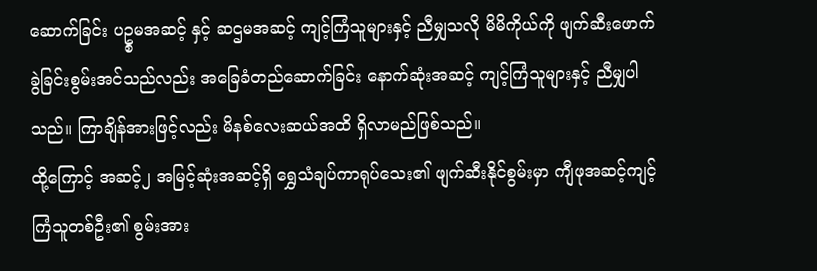ဆောက်ခြင်း ပဥ္စမအဆင့် နှင့် ဆဌမအဆင့် ကျင့်ကြံသူများနှင့် ညီမျှသလို မိမိကိုယ်ကို ဖျက်ဆီးဖောက်ခွဲခြင်းစွမ်းအင်သည်လည်း အခြေခံတည်ဆောက်ခြင်း နောက်ဆုံးအဆင့် ကျင့်ကြံသူများနှင့် ညီမျှပါသည်။ ကြာချိန်အားဖြင့်လည်း မိနစ်လေးဆယ်အထိ ရှိလာမည်ဖြစ်သည်။
ထို့ကြောင့် အဆင့်၂ အမြင့်ဆုံးအဆင့်ရှိ ရွှေသံချပ်ကာရုပ်သေး၏ ဖျက်ဆီးနိုင်စွမ်းမှာ ကျီဖုအဆင့်ကျင့်ကြံသူတစ်ဦး၏ စွမ်းအား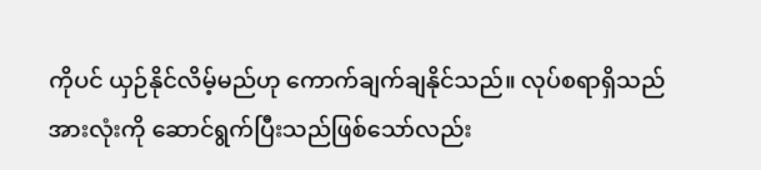ကိုပင် ယှဉ်နိုင်လိမ့်မည်ဟု ကောက်ချက်ချနိုင်သည်။ လုပ်စရာရှိသည်အားလုံးကို ဆောင်ရွက်ပြီးသည်ဖြစ်သော်လည်း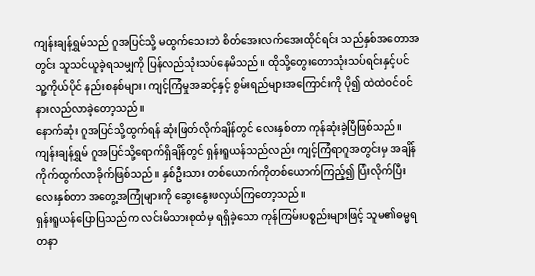ကျန်းချန်ရွှမ်သည် ဂူအပြင်သို့ မထွက်သေးဘဲ စိတ်အေးလက်အေးထိုင်ရင်း သည်နှစ်အတောအတွင်း သူသင်ယူခဲ့ရသမျှကို ပြန်လည်သုံးသပ်နေမိသည်။ ထိုသို့တွေးတောသုံးသပ်ရင်းနှင့်ပင် သူ့ကိုယ်ပိုင် နည်းစနစ်များ၊ ကျင့်ကြံမှုအဆင့်နှင့် စွမ်းရည်များအကြောင်းကို ပို၍ ထဲထဲဝင်ဝင် နားလည်လာခဲ့တော့သည်။
နောက်ဆုံး ဂူအပြင်သို့ထွက်ရန် ဆုံးဖြတ်လိုက်ချိန်တွင် လေးနှစ်တာ ကုန်ဆုံးခဲ့ပြီဖြစ်သည်။ ကျန်းချန်ရွှမ် ဂူအပြင်သို့ရောက်ရှိချိန်တွင် ရှန်းရူယန်သည်လည်း ကျင့်ကြံရာဂူအတွင်းမှ အချိန်ကိုက်ထွက်လာခိုက်ဖြစ်သည်။ နှစ်ဦးသား တစ်ယောက်ကိုတစ်ယောက်ကြည့်၍ ပြံးလိုက်ပြီး လေးနှစ်တာ အတွေ့အကြုံများကို ဆွေးနွေးဖလှယ်ကြတော့သည်။
ရှန်းရူယန်ပြောပြသည်က လင်းမိသားစုထံမှ ရရှိခဲ့သော ကုန်ကြမ်းပစ္စည်းများဖြင့် သူမ၏ဓမ္မရတနာ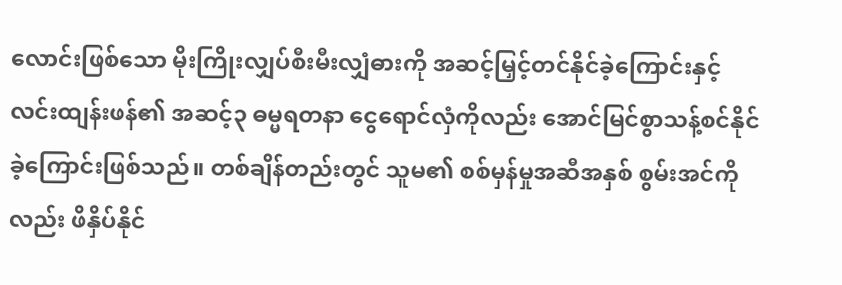လောင်းဖြစ်သော မိုးကြိုးလျှပ်စီးမီးလျှံဓားကို အဆင့်မြှင့်တင်နိုင်ခဲ့ကြောင်းနှင့် လင်းထျန်းဖန်၏ အဆင့်၃ ဓမ္မရတနာ ငွေရောင်လှံကိုလည်း အောင်မြင်စွာသန့်စင်နိုင်ခဲ့ကြောင်းဖြစ်သည်။ တစ်ချိန်တည်းတွင် သူမ၏ စစ်မှန်မှုအဆီအနှစ် စွမ်းအင်ကိုလည်း ဖိနှိပ်နိုင်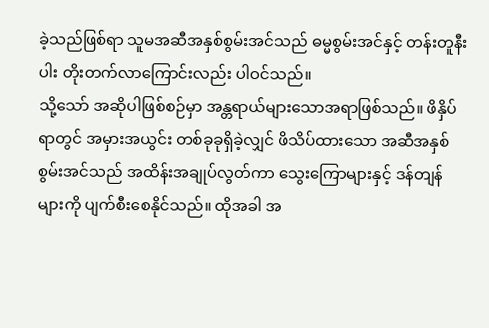ခဲ့သည်ဖြစ်ရာ သူမအဆီအနှစ်စွမ်းအင်သည် ဓမ္မစွမ်းအင်နှင့် တန်းတူနီးပါး တိုးတက်လာကြောင်းလည်း ပါဝင်သည်။
သို့သော် အဆိုပါဖြစ်စဉ်မှာ အန္တရာယ်များသောအရာဖြစ်သည်။ ဖိနှိပ်ရာတွင် အမှားအယွင်း တစ်ခုခုရှိခဲ့လျှင် ဖိသိပ်ထားသော အဆီအနှစ်စွမ်းအင်သည် အထိန်းအချုပ်လွတ်ကာ သွေးကြောများနှင့် ဒန်တျန်များကို ပျက်စီးစေနိုင်သည်။ ထိုအခါ အ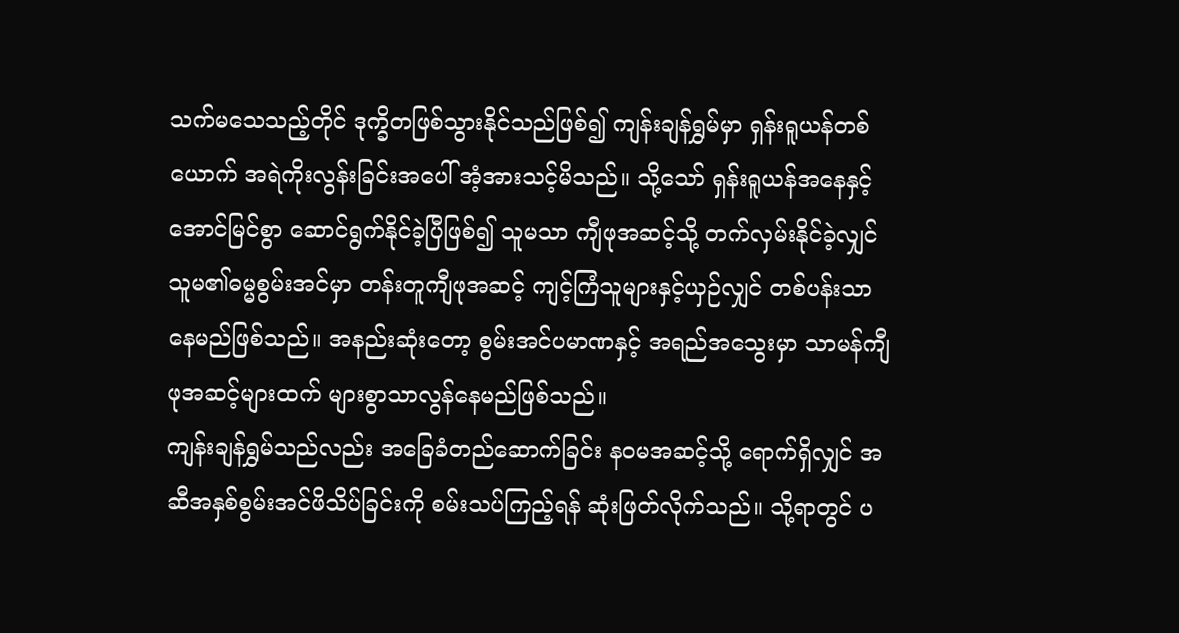သက်မသေသည့်တိုင် ဒုက္ခိတဖြစ်သွားနိုင်သည်ဖြစ်၍ ကျန်းချန်ရွှမ်မှာ ရှန်းရူယန်တစ်ယောက် အရဲကိုးလွန်းခြင်းအပေါ် အံ့အားသင့်မိသည်။ သို့သော် ရှန်းရူယန်အနေနှင့် အောင်မြင်စွာ ဆောင်ရွက်နိုင်ခဲ့ပြီဖြစ်၍ သူမသာ ကျီဖုအဆင့်သို့ တက်လှမ်းနိုင်ခဲ့လျှင် သူမ၏ဓမ္မစွမ်းအင်မှာ တန်းတူကျီဖုအဆင့် ကျင့်ကြံသူများနှင့်ယှဉ်လျှင် တစ်ပန်းသာနေမည်ဖြစ်သည်။ အနည်းဆုံးတော့ စွမ်းအင်ပမာဏနှင့် အရည်အသွေးမှာ သာမန်ကျီဖုအဆင့်များထက် များစွာသာလွန်နေမည်ဖြစ်သည်။
ကျန်းချန်ရွှမ်သည်လည်း အခြေခံတည်ဆောက်ခြင်း နဝမအဆင့်သို့ ရောက်ရှိလျှင် အဆီအနှစ်စွမ်းအင်ဖိသိပ်ခြင်းကို စမ်းသပ်ကြည့်ရန် ဆုံးဖြတ်လိုက်သည်။ သို့ရာတွင် ပ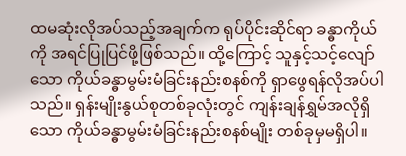ထမဆုံးလိုအပ်သည့်အချက်က ရုပ်ပိုင်းဆိုင်ရာ ခန္ဓာကိုယ်ကို အရင်ပြုပြင်ဖို့ဖြစ်သည်။ ထို့ကြောင့် သူနှင့်သင့်လျော်သော ကိုယ်ခန္ဓာမွမ်းမံခြင်းနည်းစနစ်ကို ရှာဖွေရန်လိုအပ်ပါသည်။ ရှန်းမျိုးနွယ်စုတစ်ခုလုံးတွင် ကျန်းချန်ရွှမ်အလိုရှိသော ကိုယ်ခန္ဓာမွမ်းမံခြင်းနည်းစနစ်မျိုး တစ်ခုမှမရှိပါ။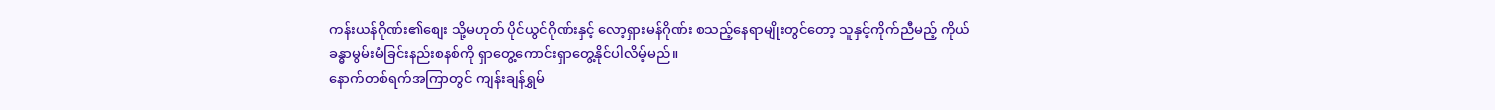ကန်းယန်ဂိုဏ်း၏စျေး သို့မဟုတ် ပိုင်ယွင်ဂိုဏ်းနှင့် လော့ရှားမန်ဂိုဏ်း စသည့်နေရာမျိုးတွင်တော့ သူနှင့်ကိုက်ညီမည့် ကိုယ်ခန္ဓာမွမ်းမံခြင်းနည်းစနစ်ကို ရှာတွေ့ကောင်းရှာတွေ့နိုင်ပါလိမ့်မည်။
နောက်တစ်ရက်အကြာတွင် ကျန်းချန်ရွှမ်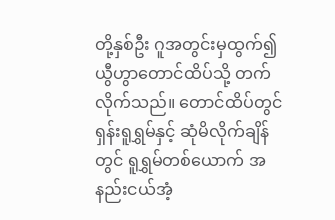တို့နှစ်ဦး ဂူအတွင်းမှထွက်၍ ယွီဟွာတောင်ထိပ်သို့ တက်လိုက်သည်။ တောင်ထိပ်တွင် ရှန်းရူရွှမ်နှင့် ဆုံမိလိုက်ချိန်တွင် ရူရွှမ်တစ်ယောက် အနည်းငယ်အံ့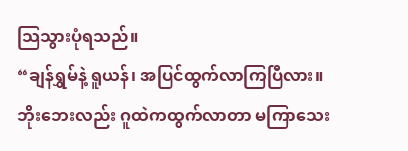သြသွားပုံရသည်။
“ချန်ရွှမ်နဲ့ ရူယန်၊ အပြင်ထွက်လာကြပြီလား။ ဘိုးဘေးလည်း ဂူထဲကထွက်လာတာ မကြာသေး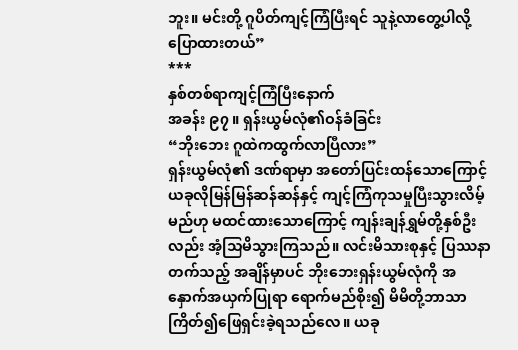ဘူး။ မင်းတို့ ဂူပိတ်ကျင့်ကြံပြီးရင် သူနဲ့လာတွေ့ပါလို့ပြောထားတယ်”
***
နှစ်တစ်ရာကျင့်ကြံပြီးနောက်
အခန်း ၉၇ ။ ရှန်းယွမ်လုံ၏ဝန်ခံခြင်း
“ဘိုးဘေး ဂူထဲကထွက်လာပြီလား”
ရှန်းယွမ်လုံ၏ ဒဏ်ရာမှာ အတော်ပြင်းထန်သောကြောင့် ယခုလိုမြန်မြန်ဆန်ဆန်နှင့် ကျင့်ကြံကုသမှုပြီးသွားလိမ့်မည်ဟု မထင်ထားသောကြောင့် ကျန်းချန်ရွှမ်တို့နှစ်ဦးလည်း အံ့သြမိသွားကြသည်။ လင်းမိသားစုနှင့် ပြဿနာတက်သည့် အချိန်မှာပင် ဘိုးဘေးရှန်းယွမ်လုံကို အနှောက်အယှက်ပြုရာ ရောက်မည်စိုး၍ မိမိတို့ဘာသာ ကြိတ်၍ဖြေရှင်းခဲ့ရသည်လေ။ ယခု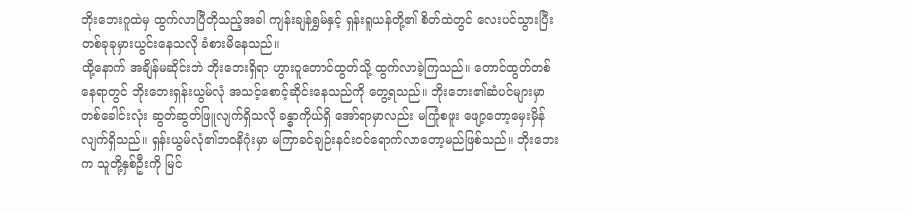ဘိုးဘေးဂူထဲမှ ထွက်လာပြီတိုသည့်အခါ ကျန်းချန်ရွှမ်နှင့် ရှန်းရူယန်တို့၏ စိတ်ထဲတွင် လေးပင်သွားပြီး တစ်ခုခုမှားယွင်းနေသလို ခံစားမိနေသည်။
ထို့နောက် အချိန်မဆိုင်းဘဲ ဘိုးဘေးရှိရာ ဟွားဝူတောင်ထွတ်သို့ ထွက်လာခဲ့ကြသည်။ တောင်ထွတ်တစ်နေရာတွင် ဘိုးဘေးရှန်းယွမ်လုံ အသင့်စောင့်ဆိုင်းနေသည်ကို တွေ့ရသည်။ ဘိုးဘေး၏ဆံပင်များမှာ တစ်ခေါင်းလုံး ဆွတ်ဆွတ်ဖြူလျက်ရှိသလို ခန္ဓာကိုယ်ရှိ အော်ရာမှာလည်း မကြုံစဖူး ဖျော့တော့မှေးမှိန်လျက်ရှိသည်။ ရှန်းယွမ်လုံ၏ဘဝနိဂုံးမှာ မကြာခင်ချဉ်းနင်းဝင်ရောက်လာတော့မည်ဖြစ်သည်။ ဘိုးဘေးက သူတို့နှစ်ဦးကို မြင်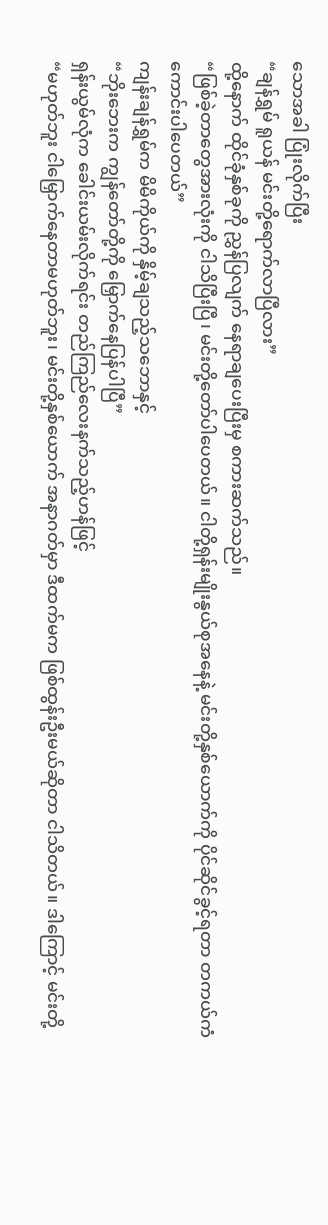သောအခါ ပြုံးလိုက်ပြီး
“ချန်ရွှမ် ရူယန် မင်းတို့ရောက်လာပြီလား”
ထို့နောက် ထိုင်ခုံနှစ်ခုကို ညွှန်ပြလျက် နေရာချပေးပြီးမှ စကားဆက်သည်။
“ဖြစ်ခဲ့တာတွေအားလုံးကို ငါသိပြီးပြီ၊ မင်းတို့တော်ပါပေတယ်။ ငါတို့ရှန်းမျိုးနွယ်စုအနေနဲ့ မင်းတို့နှစ်ယောက်ကို ပိုင်ဆိုင်ခွင့်ရတာ တကယ်ကံကောင်းပါပေတယ်”
ကျန်းချန်ရွှမ်က မိမိကိုယ်ကို နှိမ့်ချသည့်သဘောနှင့်
“ဘိုးဘေးက ကျွန်တော်တို့ကို မြှောက်နေပြန်ပါပြီ”
ရှန်းယွမ်လုံက ခေါင်းယမ်းလိုက်ရင်း တည်ကြည်လေးနက်သည့်ဟန်ဖြင့်
“မဟုတ်ဘူး ငါမြှောက်နေတာမဟုတ်ဘူး၊ မင်းတို့နှစ်ယောက် အနာဂတ်မှာ ဒီထက်မက ဖြစ်ထွန်းဦးမယ်ဆိုတာ ငါသိတယ်။ ဒါကြောင့် မင်းတို့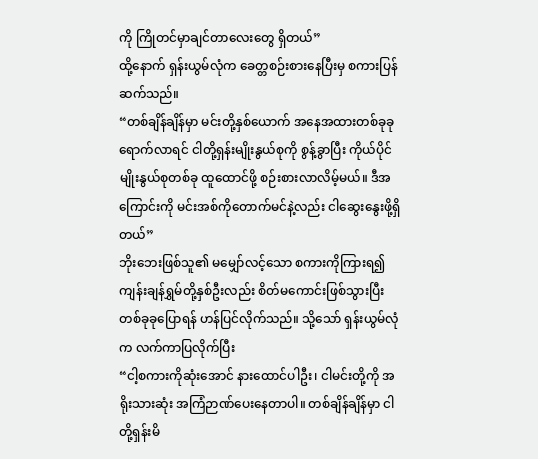ကို ကြိုတင်မှာချင်တာလေးတွေ ရှိတယ်”
ထို့နောက် ရှန်းယွမ်လုံက ခေတ္တစဉ်းစားနေပြီးမှ စကားပြန်ဆက်သည်။
“တစ်ချိန်ချိန်မှာ မင်းတို့နှစ်ယောက် အနေအထားတစ်ခုခု ရောက်လာရင် ငါတို့ရှန်းမျိုးနွယ်စုကို စွန့်ခွာပြီး ကိုယ်ပိုင်မျိုးနွယ်စုတစ်ခု ထူထောင်ဖို့ စဉ်းစားလာလိမ့်မယ်။ ဒီအကြောင်းကို မင်းအစ်ကိုတောက်မင်နဲ့လည်း ငါဆွေးနွေးဖို့ရှိတယ်”
ဘိုးဘေးဖြစ်သူ၏ မမျှော်လင့်သော စကားကိုကြားရ၍ ကျန်းချန်ရွှမ်တို့နှစ်ဦးလည်း စိတ်မကောင်းဖြစ်သွားပြီး တစ်ခုခုပြောရန် ဟန်ပြင်လိုက်သည်။ သို့သော် ရှန်းယွမ်လုံက လက်ကာပြလိုက်ပြီး
“ငါ့စကားကိုဆုံးအောင် နားထောင်ပါဦး၊ ငါမင်းတို့ကို အရိုးသားဆုံး အကြံဉာဏ်ပေးနေတာပါ။ တစ်ချိန်ချိန်မှာ ငါတို့ရှန်းမိ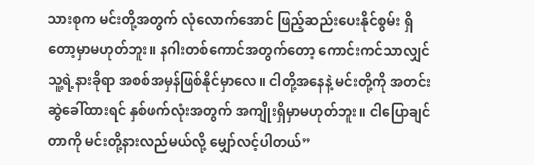သားစုက မင်းတို့အတွက် လုံလောက်အောင် ဖြည့်ဆည်းပေးနိုင်စွမ်း ရှိတော့မှာမဟုတ်ဘူး။ နဂါးတစ်ကောင်အတွက်တော့ ကောင်းကင်သာလျှင် သူ့ရဲ့နားခိုရာ အစစ်အမှန်ဖြစ်နိုင်မှာလေ။ ငါတို့အနေနဲ့ မင်းတို့ကို အတင်းဆွဲခေါ်ထားရင် နှစ်ဖက်လုံးအတွက် အကျိုးရှိမှာမဟုတ်ဘူး။ ငါပြောချင်တာကို မင်းတို့နားလည်မယ်လို့ မျှော်လင့်ပါတယ်”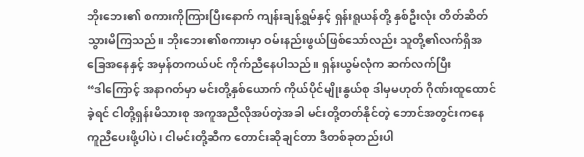ဘိုးဘေး၏ စကားကိုကြားပြီးနောက် ကျန်းချန်ရွှမ်နှင့် ရှန်းရူယန်တို့ နှစ်ဦးလုံး တိတ်ဆိတ်သွားမိကြသည်။ ဘိုးဘေး၏စကားမှာ ဝမ်းနည်းဖွယ်ဖြစ်သော်လည်း သူတို့၏လက်ရှိအခြေအနေနှင့် အမှန်တကယ်ပင် ကိုက်ညီနေပါသည်။ ရှန်းယွမ်လုံက ဆက်လက်ပြီး
“ဒါကြောင့် အနာဂတ်မှာ မင်းတို့နှစ်ယောက် ကိုယ်ပိုင်မျိုးနွယ်စု ဒါမှမဟုတ် ဂိုဏ်းထူထောင်ခဲ့ရင် ငါတို့ရှန်းမိသားစု အကူအညီလိုအပ်တဲ့အခါ မင်းတို့တတ်နိုင်တဲ့ ဘောင်အတွင်းကနေ ကူညီပေးဖို့ပါပဲ၊ ငါမင်းတို့ဆီက တောင်းဆိုချင်တာ ဒီတစ်ခုတည်းပါ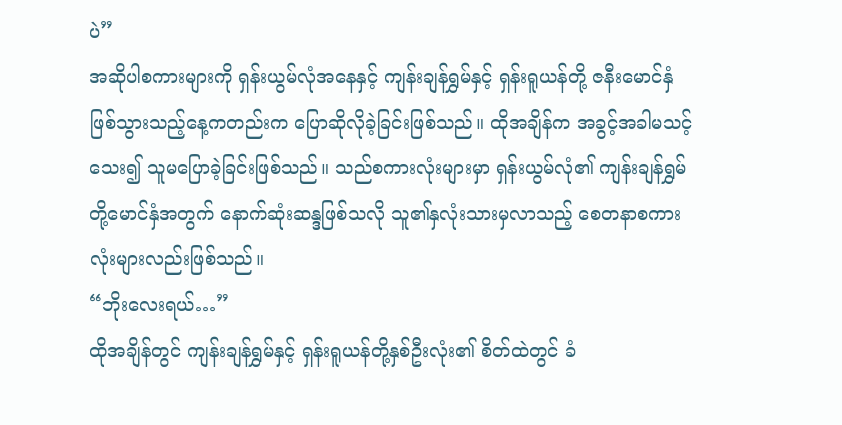ပဲ”
အဆိုပါစကားများကို ရှန်းယွမ်လုံအနေနှင့် ကျန်းချန်ရွှမ်နှင့် ရှန်းရူယန်တို့ ဇနီးမောင်နှံဖြစ်သွားသည့်နေ့ကတည်းက ပြောဆိုလိုခဲ့ခြင်းဖြစ်သည်။ ထိုအချိန်က အခွင့်အခါမသင့်သေး၍ သူမပြောခဲ့ခြင်းဖြစ်သည်။ သည်စကားလုံးများမှာ ရှန်းယွမ်လုံ၏ ကျန်းချန်ရွှမ်တို့မောင်နှံအတွက် နောက်ဆုံးဆန္ဒဖြစ်သလို သူ၏နှလုံးသားမှလာသည့် စေတနာစကားလုံးများလည်းဖြစ်သည်။
“ဘိုးလေးရယ်…”
ထိုအချိန်တွင် ကျန်းချန်ရွှမ်နှင့် ရှန်းရူယန်တို့နှစ်ဦးလုံး၏ စိတ်ထဲတွင် ခံ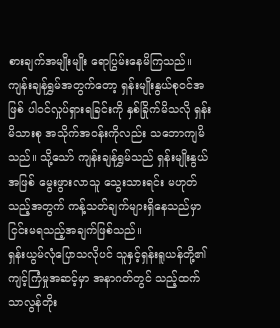စားချက်အမျိုးမျိုး ရောပြွမ်းနေမိကြသည်။ ကျန်းချန်ရွှမ်အတွက်တော့ ရှန်းမျိုးနွယ်စုဝင်အဖြစ် ပါဝင်လှုပ်ရှားရခြင်းကို နှစ်ခြိုက်မိသလို ရှန်းမိသားစု အသိုက်အဝန်းကိုလည်း သဘောကျမိသည်။ သို့သော် ကျန်းချန်ရွှမ်သည် ရှန်းမျိုးနွယ်အဖြစ် မွေးဖွားလာသူ သွေးသားရင်း မဟုတ်သည့်အတွက် ကန့်သတ်ချက်များရှိနေသည်မှာ ငြင်းမရသည့်အချက်ဖြစ်သည်။
ရှန်းယွမ်လုံပြောသလိုပင် သူနှင့်ရှန်းရူယန်တို့၏ ကျင့်ကြံမှုအဆင့်မှာ အနာဂတ်တွင် သည့်ထက် သာလွန်တိုး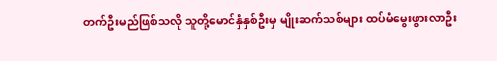တက်ဦးမည်ဖြစ်သလို သူတို့မောင်နှံနှစ်ဦးမှ မျိုးဆက်သစ်များ ထပ်မံမွေးဖွားလာဦး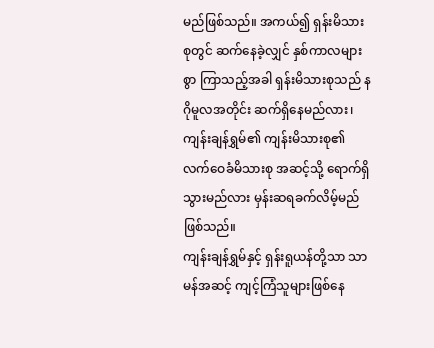မည်ဖြစ်သည်။ အကယ်၍ ရှန်းမိသားစုတွင် ဆက်နေခဲ့လျှင် နှစ်ကာလများစွာ ကြာသည့်အခါ ရှန်းမိသားစုသည် နဂိုမူလအတိုင်း ဆက်ရှိနေမည်လား၊ ကျန်းချန်ရွှမ်၏ ကျန်းမိသားစု၏ လက်ဝေခံမိသားစု အဆင့်သို့ ရောက်ရှိသွားမည်လား မှန်းဆရခက်လိမ့်မည်ဖြစ်သည်။
ကျန်းချန်ရွှမ်နှင့် ရှန်းရူယန်တို့သာ သာမန်အဆင့် ကျင့်ကြံသူများဖြစ်နေ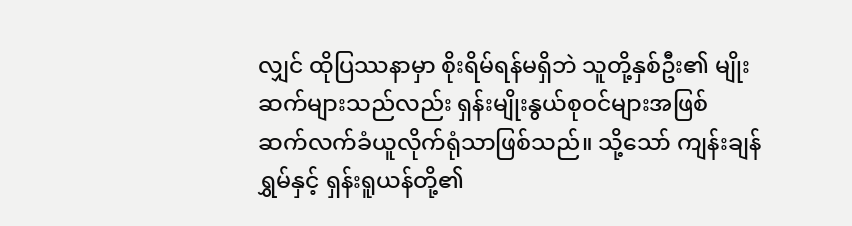လျှင် ထိုပြဿနာမှာ စိုးရိမ်ရန်မရှိဘဲ သူတို့နှစ်ဦး၏ မျိုးဆက်များသည်လည်း ရှန်းမျိုးနွယ်စုဝင်များအဖြစ် ဆက်လက်ခံယူလိုက်ရုံသာဖြစ်သည်။ သို့သော် ကျန်းချန်ရွှမ်နှင့် ရှန်းရူယန်တို့၏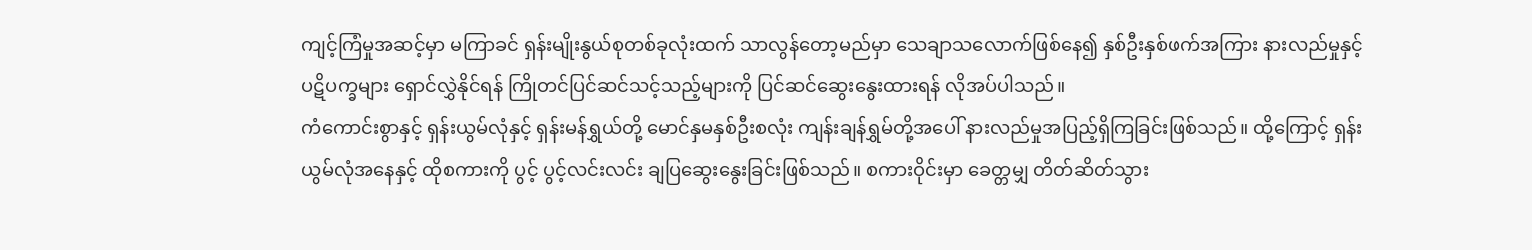ကျင့်ကြံမှုအဆင့်မှာ မကြာခင် ရှန်းမျိုးနွယ်စုတစ်ခုလုံးထက် သာလွန်တော့မည်မှာ သေချာသလောက်ဖြစ်နေ၍ နှစ်ဦးနှစ်ဖက်အကြား နားလည်မှုနှင့် ပဋိပက္ခများ ရှောင်လွှဲနိုင်ရန် ကြိုတင်ပြင်ဆင်သင့်သည့်များကို ပြင်ဆင်ဆွေးနွေးထားရန် လိုအပ်ပါသည်။
ကံကောင်းစွာနှင့် ရှန်းယွမ်လုံနှင့် ရှန်းမန်ရွှယ်တို့ မောင်နှမနှစ်ဦးစလုံး ကျန်းချန်ရွှမ်တို့အပေါ် နားလည်မှုအပြည့်ရှိကြခြင်းဖြစ်သည်။ ထို့ကြောင့် ရှန်းယွမ်လုံအနေနှင့် ထိုစကားကို ပွင့် ပွင့်လင်းလင်း ချပြဆွေးနွေးခြင်းဖြစ်သည်။ စကားဝိုင်းမှာ ခေတ္တမျှ တိတ်ဆိတ်သွား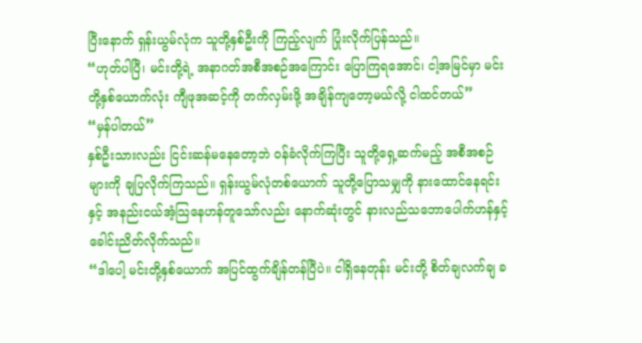ပြီးနောက် ရှန်းယွမ်လုံက သူတို့နှစ်ဦးကို ကြည့်လျက် ပြုံးလိုက်ပြန်သည်။
“ဟုတ်ပါပြီ၊ မင်းတို့ရဲ့ အနာဂတ်အစီအစဉ်အကြောင်း ပြောကြရအောင်၊ ငါ့အမြင်မှာ မင်းတို့နှစ်ယောက်လုံး ကျီဖုအဆင့်ကို တက်လှမ်းဖို့ အချိန်ကျတော့မယ်လို့ ငါထင်တယ်”
“မှန်ပါတယ်”
နှစ်ဦးသားလည်း ငြင်းဆန်မနေတော့ဘဲ ဝန်ခံလိုက်ကြပြီး သူတို့ရှေ့ဆက်မည့် အစီအစဉ်များကို ချပြလိုက်ကြသည်။ ရှန်းယွမ်လုံတစ်ယောက် သူတို့ပြောသမျှကို နားထောင်နေရင်းနှင့် အနည်းငယ်အံ့သြနေဟန်တူသော်လည်း နောက်ဆုံးတွင် နားလည်သဘောပေါက်ဟန်နှင့် ခေါင်းညိတ်လိုက်သည်။
“ဒါပေါ့ မင်းတို့နှစ်ယောက် အပြင်ထွက်ချိန်တန်ပြီပဲ။ ငါရှိနေတုန်း မင်းတို့ စိတ်ချလက်ချ ခ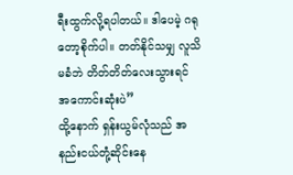ရီးထွက်လို့ရပါတယ်။ ဒါပေမဲ့ ဂရုတော့စိုက်ပါ။ တတ်နိုင်သမျှ လူသိမခံဘဲ တိတ်တိတ်လေးသွားရင် အကောင်းဆုံးပဲ”
ထို့နောက် ရှန်းယွမ်လုံသည် အနည်းငယ်တုံ့ဆိုင်းနေ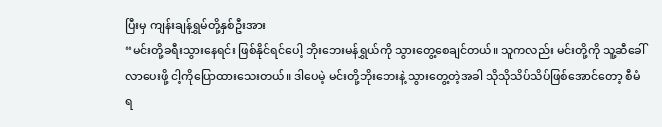ပြီးမှ ကျန်းချန်ရွှမ်တို့နှစ်ဦးအား
“မင်းတို့ခရီးသွားနေရင်း ဖြစ်နိုင်ရင်ပေါ့ ဘိုးဘေးမန်ရွှယ်ကို သွားတွေ့စေချင်တယ်။ သူကလည်း မင်းတို့ကို သူ့ဆီခေါ်လာပေးဖို့ ငါ့ကိုပြောထားသေးတယ်။ ဒါပေမဲ့ မင်းတို့ဘိုးဘေးနဲ့ သွားတွေ့တဲ့အခါ သိုသိုသိပ်သိပ်ဖြစ်အောင်တော့ စီမံရ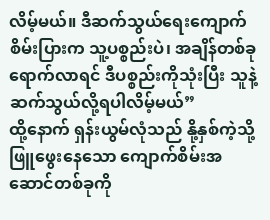လိမ့်မယ်။ ဒီဆက်သွယ်ရေးကျောက်စိမ်းပြားက သူ့ပစ္စည်းပဲ၊ အချိန်တစ်ခုရောက်လာရင် ဒီပစ္စည်းကိုသုံးပြီး သူနဲ့ဆက်သွယ်လို့ရပါလိမ့်မယ်”
ထို့နောက် ရှန်းယွမ်လုံသည် နို့နှစ်ကဲ့သို့ ဖြူဖွေးနေသော ကျောက်စိမ်းအဆောင်တစ်ခုကို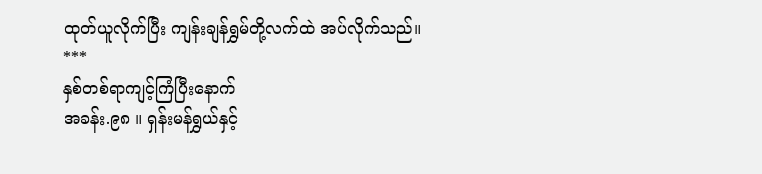ထုတ်ယူလိုက်ပြီး ကျန်းချန်ရွှမ်တို့လက်ထဲ အပ်လိုက်သည်။
***
နှစ်တစ်ရာကျင့်ကြံပြီးနောက်
အခန်း.၉၈ ။ ရှန်းမန်ရွှယ်နှင့်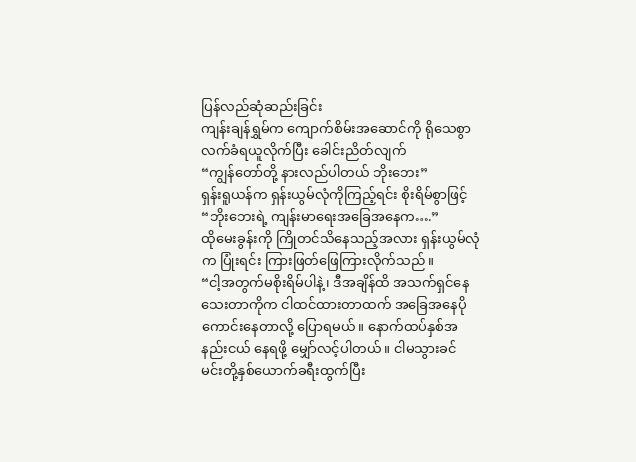ပြန်လည်ဆုံဆည်းခြင်း
ကျန်းချန်ရွှမ်က ကျောက်စိမ်းအဆောင်ကို ရိုသေစွာ လက်ခံရယူလိုက်ပြီး ခေါင်းညိတ်လျက်
“ကျွန်တော်တို့ နားလည်ပါတယ် ဘိုးဘေး”
ရှန်းရူယန်က ရှန်းယွမ်လုံကိုကြည့်ရင်း စိုးရိမ်စွာဖြင့်
“ဘိုးဘေးရဲ့ ကျန်းမာရေးအခြေအနေက….”
ထိုမေးခွန်းကို ကြိုတင်သိနေသည့်အလား ရှန်းယွမ်လုံက ပြုံးရင်း ကြားဖြတ်ဖြေကြားလိုက်သည်။
“ငါ့အတွက်မစိုးရိမ်ပါနဲ့၊ ဒီအချိန်ထိ အသက်ရှင်နေသေးတာကိုက ငါထင်ထားတာထက် အခြေအနေပိုကောင်းနေတာလို့ ပြောရမယ်။ နောက်ထပ်နှစ်အနည်းငယ် နေရဖို့ မျှော်လင့်ပါတယ်။ ငါမသွားခင် မင်းတို့နှစ်ယောက်ခရီးထွက်ပြီး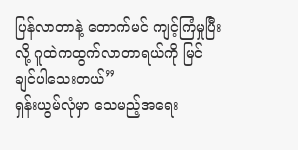ပြန်လာတာနဲ့ တောက်မင် ကျင့်ကြံမှုပြီးလို့ ဂူထဲကထွက်လာတာရယ်ကို မြင်ချင်ပါသေးတယ်”
ရှန်းယွမ်လုံမှာ သေမည့်အရေး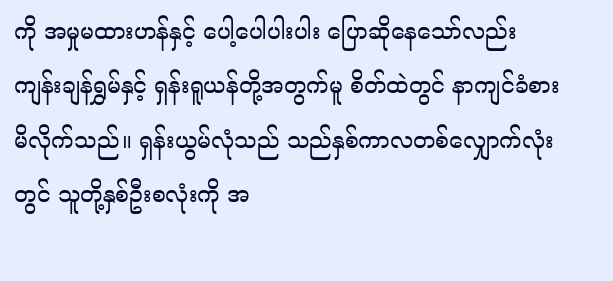ကို အမှုမထားဟန်နှင့် ပေါ့ပေါပါးပါး ပြောဆိုနေသော်လည်း ကျန်းချန်ရွှမ်နှင့် ရှန်းရူယန်တို့အတွက်မူ စိတ်ထဲတွင် နာကျင်ခံစားမိလိုက်သည်။ ရှန်းယွမ်လုံသည် သည်နှစ်ကာလတစ်လျှောက်လုံးတွင် သူတို့နှစ်ဦးစလုံးကို အ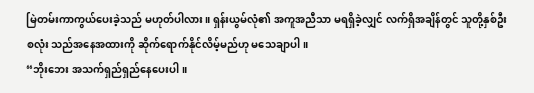မြဲတမ်းကာကွယ်ပေးခဲ့သည် မဟုတ်ပါလား။ ရှန်းယွမ်လုံ၏ အကူအညီသာ မရရှိခဲ့လျှင် လက်ရှိအချိန်တွင် သူတို့နှစ်ဦးစလုံး သည်အနေအထားကို ဆိုက်ရောက်နိုင်လိမ့်မည်ဟု မသေချာပါ။
“ဘိုးဘေး အသက်ရှည်ရှည်နေပေးပါ။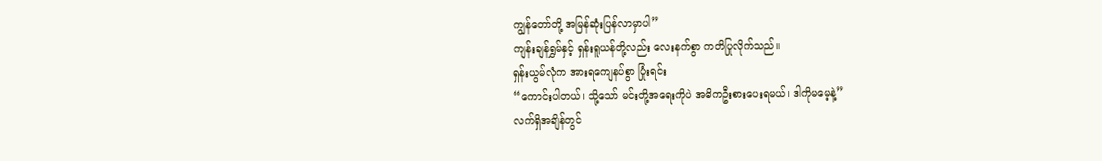ကျွန်တော်တို့ အမြန်ဆုံးပြန်လာမှာပါ”
ကျန်းချန်ရွှမ်နှင့် ရှန်းရူယန်တို့လည်း လေးနက်စွာ ကတိပြုလိုက်သည်။
ရှန်းယွမ်လုံက အားရကျေနပ်စွာ ပြုံးရင်း
“ကောင်းပါတယ်၊ သို့သော် မင်းတို့အရေးကိုပဲ အဓိကဦးစားပေးရမယ်၊ ဒါကိုမမေ့နဲ့”
လက်ရှိအချိန်တွင်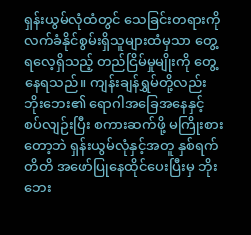ရှန်းယွမ်လုံထံတွင် သေခြင်းတရားကို လက်ခံနိုင်စွမ်းရှိသူများထံမှသာ တွေ့ရလေ့ရှိသည့် တည်ငြိမ်မှုမျိုးကို တွေ့နေရသည်။ ကျန်းချန်ရွှမ်တို့လည်း ဘိုးဘေး၏ ရောဂါအခြေအနေနှင့် စပ်လျဉ်းပြီး စကားဆက်ဖို့ မကြိုးစားတော့ဘဲ ရှန်းယွမ်လုံနှင့်အတူ နှစ်ရက်တိတိ အဖော်ပြုနေထိုင်ပေးပြီးမှ ဘိုးဘေး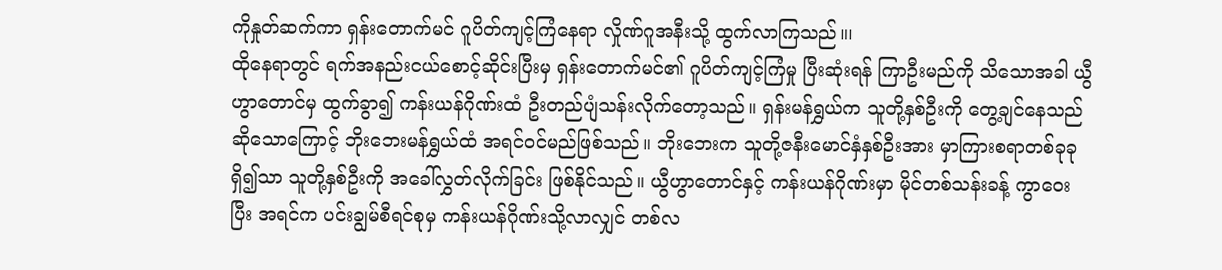ကိုနှုတ်ဆက်ကာ ရှန်းတောက်မင် ဂူပိတ်ကျင့်ကြံနေရာ လှိုဏ်ဂူအနီးသို့ ထွက်လာကြသည်။၊
ထိုနေရာတွင် ရက်အနည်းငယ်စောင့်ဆိုင်းပြီးမှ ရှန်းတောက်မင်၏ ဂူပိတ်ကျင့်ကြံမှု ပြီးဆုံးရန် ကြာဦးမည်ကို သိသောအခါ ယွီဟွာတောင်မှ ထွက်ခွာ၍ ကန်းယန်ဂိုဏ်းထံ ဦးတည်ပျံသန်းလိုက်တော့သည်။ ရှန်းမန်ရွှယ်က သူတို့နှစ်ဦးကို တွေ့ချင်နေသည်ဆိုသောကြောင့် ဘိုးဘေးမန်ရွှယ်ထံ အရင်ဝင်မည်ဖြစ်သည်။ ဘိုးဘေးက သူတို့ဇနီးမောင်နှံနှစ်ဦးအား မှာကြားစရာတစ်ခုခုရှိ၍သာ သူတို့နှစ်ဦးကို အခေါ်လွှတ်လိုက်ခြင်း ဖြစ်နိုင်သည်။ ယွီဟွာတောင်နှင့် ကန်းယန်ဂိုဏ်းမှာ မိုင်တစ်သန်းခန့် ကွာဝေးပြီး အရင်က ပင်းချွမ်စီရင်စုမှ ကန်းယန်ဂိုဏ်းသို့လာလျှင် တစ်လ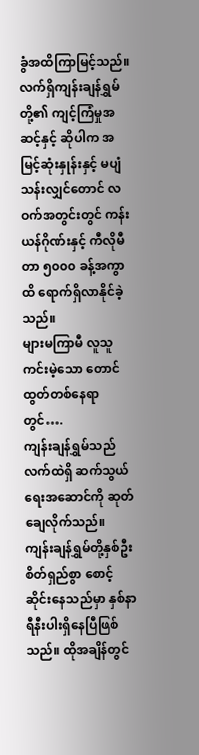ခွံအထိကြာမြင့်သည်။
လက်ရှိကျန်းချန်ရွှမ်တို့၏ ကျင့်ကြံမှုအဆင့်နှင့် ဆိုပါက အမြင့်ဆုံးနှုန်းနှင့် မပျံသန်းလျှင်တောင် လဝက်အတွင်းတွင် ကန်းယန်ဂိုဏ်းနှင့် ကီလိုမီတာ ၅၀၀၀ ခန့်အကွာထိ ရောက်ရှိလာနိုင်ခဲ့သည်။
များမကြာမီ လူသူကင်းမဲ့သော တောင်ထွတ်တစ်နေရာတွင်….
ကျန်းချန်ရွှမ်သည် လက်ထဲရှိ ဆက်သွယ်ရေးအဆောင်ကို ဆုတ်ချေလိုက်သည်။ ကျန်းချန်ရွှမ်တို့နှစ်ဦး စိတ်ရှည်စွာ စောင့်ဆိုင်းနေသည်မှာ နှစ်နာရီနီးပါးရှိနေပြီဖြစ်သည်။ ထိုအချိန်တွင်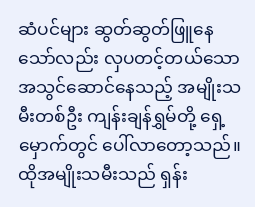ဆံပင်များ ဆွတ်ဆွတ်ဖြူနေသော်လည်း လှပတင့်တယ်သော အသွင်ဆောင်နေသည့် အမျိုးသမီးတစ်ဦး ကျန်းချန်ရွှမ်တို့ ရှေ့မှောက်တွင် ပေါ်လာတော့သည်။ ထိုအမျိုးသမီးသည် ရှန်း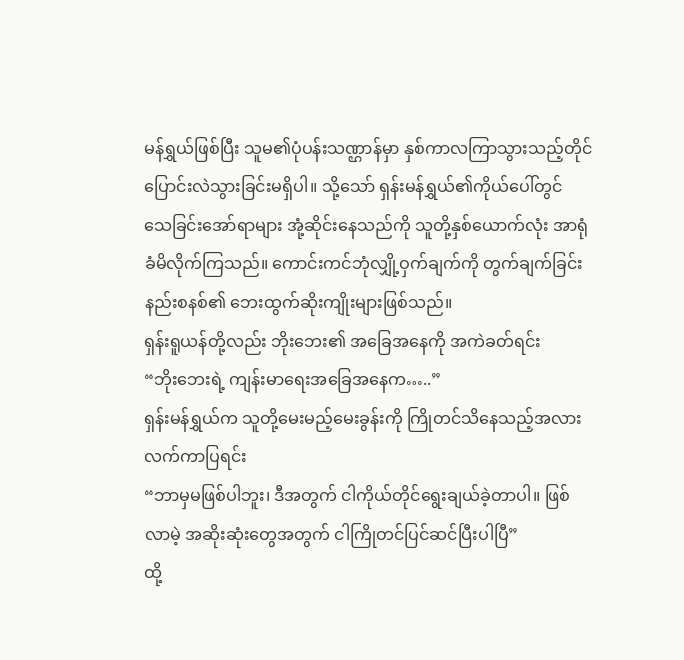မန်ရွှယ်ဖြစ်ပြီး သူမ၏ပုံပန်းသဏ္ဌာန်မှာ နှစ်ကာလကြာသွားသည့်တိုင် ပြောင်းလဲသွားခြင်းမရှိပါ။ သို့သော် ရှန်းမန်ရွှယ်၏ကိုယ်ပေါ်တွင် သေခြင်းအော်ရာများ အုံ့ဆိုင်းနေသည်ကို သူတို့နှစ်ယောက်လုံး အာရုံခံမိလိုက်ကြသည်။ ကောင်းကင်ဘုံလျှို့ဝှက်ချက်ကို တွက်ချက်ခြင်းနည်းစနစ်၏ ဘေးထွက်ဆိုးကျိုးများဖြစ်သည်။
ရှန်းရူယန်တို့လည်း ဘိုးဘေး၏ အခြေအနေကို အကဲခတ်ရင်း
“ဘိုးဘေးရဲ့ ကျန်းမာရေးအခြေအနေက…..”
ရှန်းမန်ရွှယ်က သူတို့မေးမည့်မေးခွန်းကို ကြိုတင်သိနေသည့်အလား လက်ကာပြရင်း
“ဘာမှမဖြစ်ပါဘူး၊ ဒီအတွက် ငါကိုယ်တိုင်ရွေးချယ်ခဲ့တာပါ။ ဖြစ်လာမဲ့ အဆိုးဆုံးတွေအတွက် ငါကြိုတင်ပြင်ဆင်ပြီးပါပြီ”
ထို့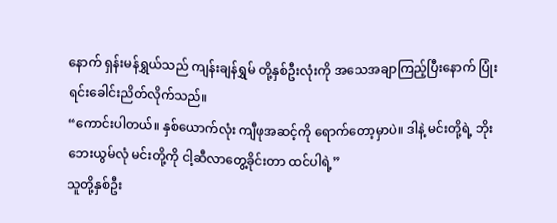နောက် ရှန်းမန်ရွှယ်သည် ကျန်းချန်ရွှမ် တို့နှစ်ဦးလုံးကို အသေအချာကြည့်ပြီးနောက် ပြုံးရင်းခေါင်းညိတ်လိုက်သည်။
“ကောင်းပါတယ်။ နှစ်ယောက်လုံး ကျီဖုအဆင့်ကို ရောက်တော့မှာပဲ။ ဒါနဲ့ မင်းတို့ရဲ့ ဘိုးဘေးယွမ်လုံ မင်းတို့ကို ငါ့ဆီလာတွေ့ခိုင်းတာ ထင်ပါရဲ့”
သူတို့နှစ်ဦး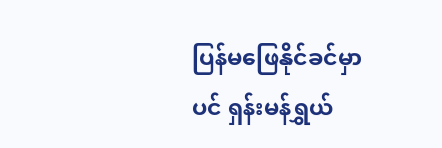ပြန်မဖြေနိုင်ခင်မှာပင် ရှန်းမန်ရွှယ်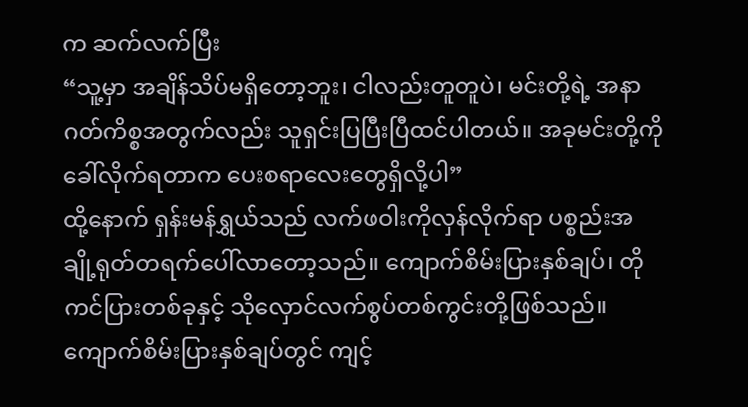က ဆက်လက်ပြီး
“သူ့မှာ အချိန်သိပ်မရှိတော့ဘူး၊ ငါလည်းတူတူပဲ၊ မင်းတို့ရဲ့ အနာဂတ်ကိစ္စအတွက်လည်း သူရှင်းပြပြီးပြီထင်ပါတယ်။ အခုမင်းတို့ကို ခေါ်လိုက်ရတာက ပေးစရာလေးတွေရှိလို့ပါ”
ထို့နောက် ရှန်းမန်ရွှယ်သည် လက်ဖဝါးကိုလှန်လိုက်ရာ ပစ္စည်းအချို့ရုတ်တရက်ပေါ်လာတော့သည်။ ကျောက်စိမ်းပြားနှစ်ချပ်၊ တိုကင်ပြားတစ်ခုနှင့် သိုလှောင်လက်စွပ်တစ်ကွင်းတို့ဖြစ်သည်။ ကျောက်စိမ်းပြားနှစ်ချပ်တွင် ကျင့်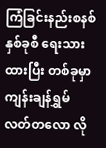ကြံခြင်းနည်းစနစ်နှစ်ခုစီ ရေးသားထားပြီး တစ်ခုမှာ ကျန်းချန်ရွှမ် လတ်တလော လို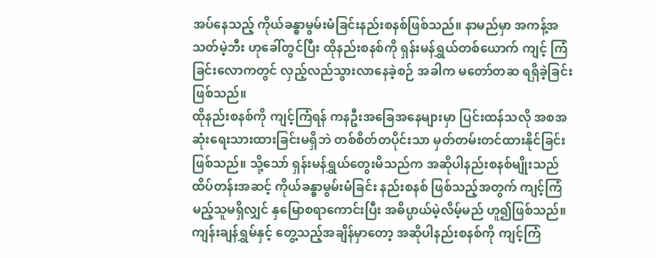အပ်နေသည့် ကိုယ်ခန္ဓာမွမ်းမံခြင်းနည်းစနစ်ဖြစ်သည်။ နာမည်မှာ အကန့်အသတ်မဲ့ဘီး ဟုခေါ်တွင်ပြီး ထိုနည်းစနစ်ကို ရှန်းမန်ရွှယ်တစ်ယောက် ကျင့် ကြံခြင်းလောကတွင် လှည့်လည်သွားလာနေခဲ့စဉ် အခါက မတော်တဆ ရရှိခဲ့ခြင်းဖြစ်သည်။
ထိုနည်းစနစ်ကို ကျင့်ကြံရန် ကနဦးအခြေအနေများမှာ ပြင်းထန်သလို အစအဆုံးရေးသားထားခြင်းမရှိဘဲ တစ်စိတ်တပိုင်းသာ မှတ်တမ်းတင်ထားနိုင်ခြင်းဖြစ်သည်။ သို့သော် ရှန်းမန်ရွှယ်တွေးမိသည်က အဆိုပါနည်းစနစ်မျိုးသည် ထိပ်တန်းအဆင့် ကိုယ်ခန္ဓာမွမ်းမံခြင်း နည်းစနစ် ဖြစ်သည့်အတွက် ကျင့်ကြံမည့်သူမရှိလျှင် နှမြောစရာကောင်းပြီး အဓိပ္ပာယ်မဲ့လိမ့်မည် ဟူ၍ဖြစ်သည်။ ကျန်းချန်ရွှမ်နှင့် တွေ့သည့်အချိန်မှာတော့ အဆိုပါနည်းစနစ်ကို ကျင့်ကြံ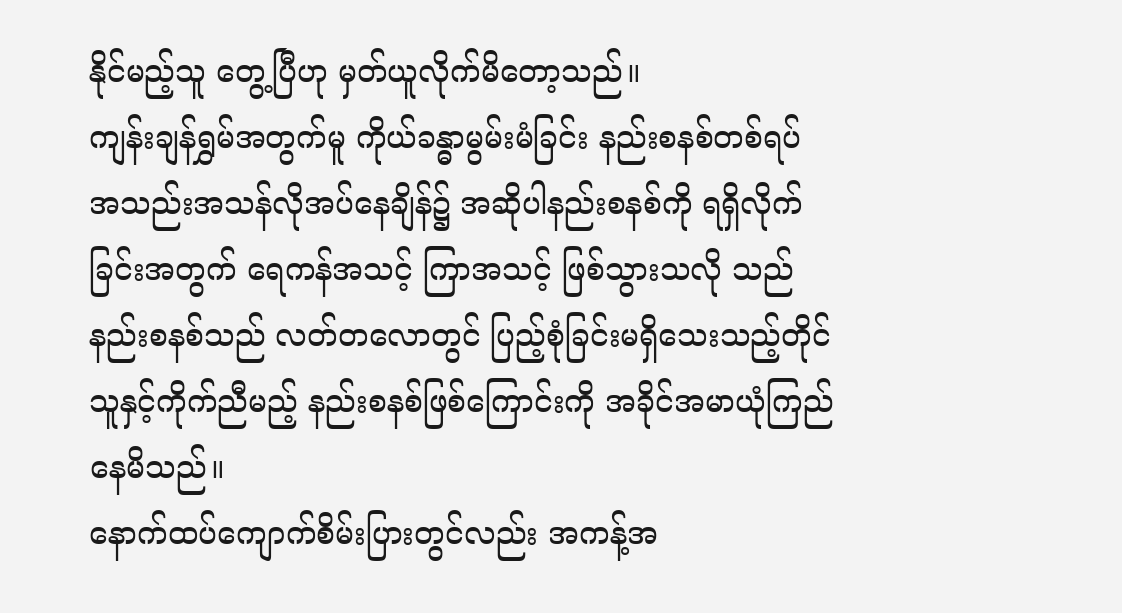နိုင်မည့်သူ တွေ့ပြီဟု မှတ်ယူလိုက်မိတော့သည်။
ကျန်းချန်ရွှမ်အတွက်မူ ကိုယ်ခန္ဓာမွမ်းမံခြင်း နည်းစနစ်တစ်ရပ် အသည်းအသန်လိုအပ်နေချိန်၌ အဆိုပါနည်းစနစ်ကို ရရှိလိုက်ခြင်းအတွက် ရေကန်အသင့် ကြာအသင့် ဖြစ်သွားသလို သည်နည်းစနစ်သည် လတ်တလောတွင် ပြည့်စုံခြင်းမရှိသေးသည့်တိုင် သူနှင့်ကိုက်ညီမည့် နည်းစနစ်ဖြစ်ကြောင်းကို အခိုင်အမာယုံကြည်နေမိသည်။
နောက်ထပ်ကျောက်စိမ်းပြားတွင်လည်း အကန့်အ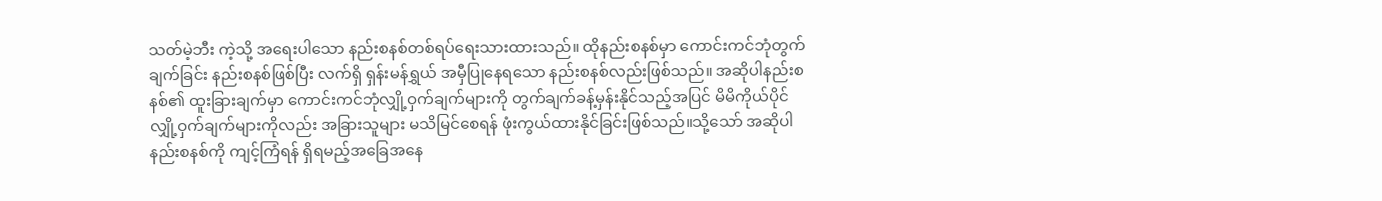သတ်မဲ့ဘီး ကဲ့သို့ အရေးပါသော နည်းစနစ်တစ်ရပ်ရေးသားထားသည်။ ထိုနည်းစနစ်မှာ ကောင်းကင်ဘုံတွက်ချက်ခြင်း နည်းစနစ်ဖြစ်ပြီး လက်ရှိ ရှန်းမန်ရွှယ် အမှီပြုနေရသော နည်းစနစ်လည်းဖြစ်သည်။ အဆိုပါနည်းစနစ်၏ ထူးခြားချက်မှာ ကောင်းကင်ဘုံလျှို့ဝှက်ချက်များကို တွက်ချက်ခန့်မှန်းနိုင်သည့်အပြင် မိမိကိုယ်ပိုင် လျှို့ဝှက်ချက်များကိုလည်း အခြားသူများ မသိမြင်စေရန် ဖုံးကွယ်ထားနိုင်ခြင်းဖြစ်သည်။သို့သော် အဆိုပါနည်းစနစ်ကို ကျင့်ကြံရန် ရှိရမည့်အခြေအနေ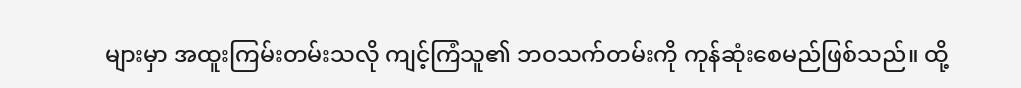များမှာ အထူးကြမ်းတမ်းသလို ကျင့်ကြံသူ၏ ဘဝသက်တမ်းကို ကုန်ဆုံးစေမည်ဖြစ်သည်။ ထို့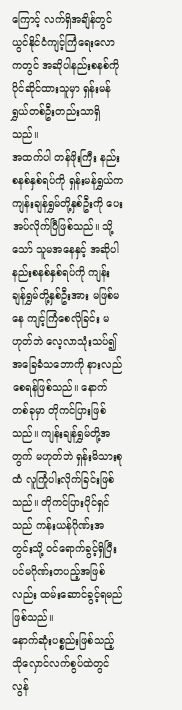ကြောင့် လက်ရှိအချိန်တွင် ယွင်နိုင်ငံကျင့်ကြံရေးလောကတွင် အဆိုပါနည်းစနစ်ကို ပိုင်ဆိုင်ထားသူမှာ ရှန်းမန်ရွှယ်တစ်ဦးတည်းသာရှိသည်။
အထက်ပါ တန်ဖိုးကြီး နည်းစနစ်နှစ်ရပ်ကို ရှန်းမန်ရွှယ်က ကျန်းချန်ရွှမ်တို့နှစ်ဦးကို ပေးအပ်လိုက်ပြီဖြစ်သည်။ သို့သော် သူမအနေနှင့် အဆိုပါနည်းစနစ်နှစ်ရပ်ကို ကျန်းချန်ရွှမ်တို့နှစ်ဦးအား မဖြစ်မနေ ကျင့်ကြံစေလိုခြင်း မဟုတ်ဘဲ လေ့လာသုံးသပ်၍ အခြေခံသဘောကို နားလည်စေရန်ဖြစ်သည်။ နောက်တစ်ခုမှာ တိုကင်ပြားဖြစ်သည်။ ကျန်းချန်ရွှမ်တို့အတွက် မဟုတ်ဘဲ ရှန်းမိသားစုထံ လူကြုံပါးလိုက်ခြင်းဖြစ်သည်။ တိုကင်ပြားပိုင်ရှင်သည် ကန်းယန်ဂိုဏ်းအတွင်းသို့ ဝင်ရောက်ခွင့်ရှိပြီး ပင်မဂိုဏ်းတပည့်အဖြစ်လည်း ထမ်းဆောင်ခွင့်ရမည်ဖြစ်သည်။
နောက်ဆုံးပစ္စည်းဖြစ်သည့် သိုလှောင်လက်စွပ်ထဲတွင် လွန်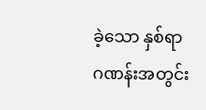ခဲ့သော နှစ်ရာဂဏန်းအတွင်း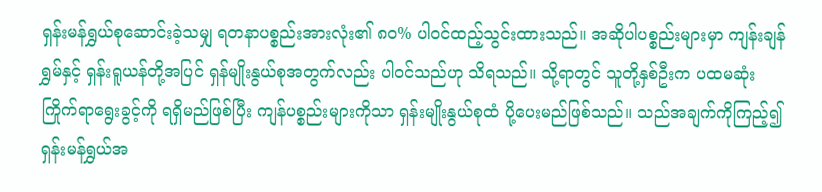ရှန်းမန်ရွှယ်စုဆောင်းခဲ့သမျှ ရတနာပစ္စည်းအားလုံး၏ ၈၀% ပါဝင်ထည့်သွင်းထားသည်။ အဆိုပါပစ္စည်းများမှာ ကျန်းချန်ရွှမ်နှင့် ရှန်းရူယန်တို့အပြင် ရှန်မျိုးနွယ်စုအတွက်လည်း ပါဝင်သည်ဟု သိရသည်။ သို့ရာတွင် သူတို့နှစ်ဦးက ပထမဆုံး ကြိုက်ရာရွေးခွင့်ကို ရရှိမည်ဖြစ်ပြီး ကျန်ပစ္စည်းများကိုသာ ရှန်းမျိုးနွယ်စုထံ ပို့ပေးမည်ဖြစ်သည်။ သည်အချက်ကိုကြည့်၍ ရှန်းမန်ရွှယ်အ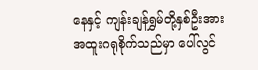နေနှင့် ကျန်းချန်ရွှမ်တို့နှစ်ဦးအား အထူးဂရုစိုက်သည်မှာ ပေါ်လွင်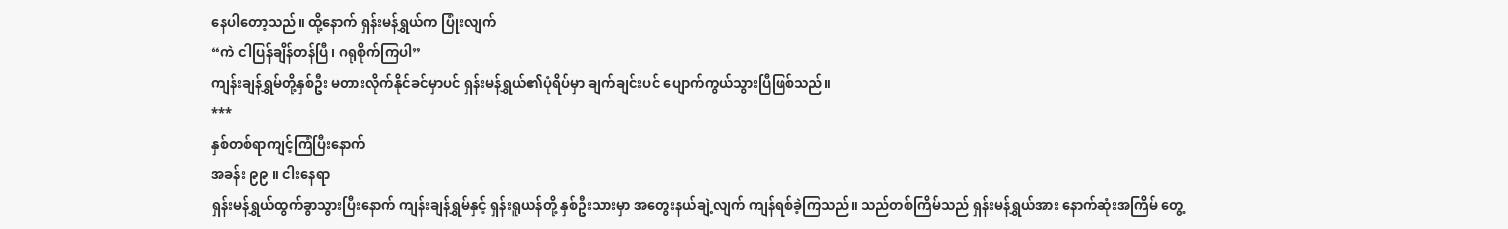နေပါတော့သည်။ ထို့နောက် ရှန်းမန်ရွှယ်က ပြုံးလျက်
“ကဲ ငါပြန်ချိန်တန်ပြီ၊ ဂရုစိုက်ကြပါ”
ကျန်းချန်ရွှမ်တို့နှစ်ဦး မတားလိုက်နိုင်ခင်မှာပင် ရှန်းမန်ရွှယ်၏ပုံရိပ်မှာ ချက်ချင်းပင် ပျောက်ကွယ်သွားပြီဖြစ်သည်။
***
နှစ်တစ်ရာကျင့်ကြံပြီးနောက်
အခန်း ၉၉ ။ ငါးနေရာ
ရှန်းမန်ရွှယ်ထွက်ခွာသွားပြီးနောက် ကျန်းချန်ရွှမ်နှင့် ရှန်းရူယန်တို့ နှစ်ဦးသားမှာ အတွေးနယ်ချဲ့လျက် ကျန်ရစ်ခဲ့ကြသည်။ သည်တစ်ကြိမ်သည် ရှန်းမန်ရွှယ်အား နောက်ဆုံးအကြိမ် တွေ့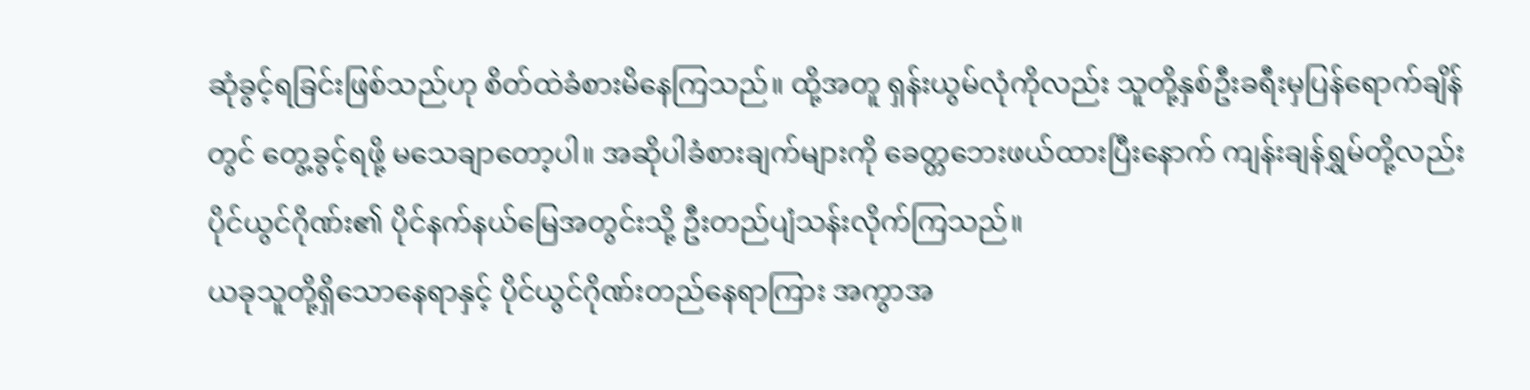ဆုံခွင့်ရခြင်းဖြစ်သည်ဟု စိတ်ထဲခံစားမိနေကြသည်။ ထို့အတူ ရှန်းယွမ်လုံကိုလည်း သူတို့နှစ်ဦးခရီးမှပြန်ရောက်ချိန်တွင် တွေ့ခွင့်ရဖို့ မသေချာတော့ပါ။ အဆိုပါခံစားချက်များကို ခေတ္တဘေးဖယ်ထားပြီးနောက် ကျန်းချန်ရွှမ်တို့လည်း ပိုင်ယွင်ဂိုဏ်း၏ ပိုင်နက်နယ်မြေအတွင်းသို့ ဦးတည်ပျံသန်းလိုက်ကြသည်။
ယခုသူတို့ရှိသောနေရာနှင့် ပိုင်ယွင်ဂိုဏ်းတည်နေရာကြား အကွာအ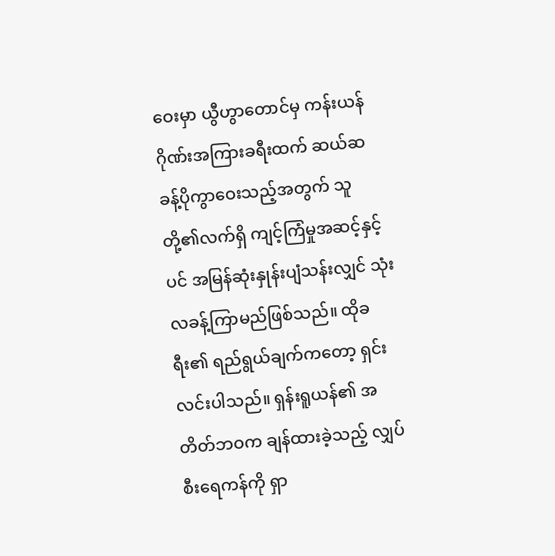ဝေးမှာ ယွီဟွာတောင်မှ ကန်းယန်ဂိုဏ်းအကြားခရီးထက် ဆယ်ဆခန့်ပိုကွာဝေးသည့်အတွက် သူတို့၏လက်ရှိ ကျင့်ကြံမှုအဆင့်နှင့်ပင် အမြန်ဆုံးနှုန်းပျံသန်းလျှင် သုံးလခန့်ကြာမည်ဖြစ်သည်။ ထိုခရီး၏ ရည်ရွယ်ချက်ကတော့ ရှင်းလင်းပါသည်။ ရှန်းရူယန်၏ အတိတ်ဘဝက ချန်ထားခဲ့သည့် လျှပ်စီးရေကန်ကို ရှာ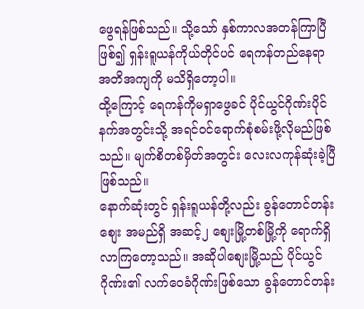ဖွေရန်ဖြစ်သည်။ သို့သော် နှစ်ကာလအတန်ကြာပြီဖြစ်၍ ရှန်းရူယန်ကိုယ်တိုင်ပင် ရေကန်တည်နေရာ အတိအကျကို မသိရှိတော့ပါ။
ထို့ကြောင့် ရေကန်ကိုမရှာဖွေခင် ပိုင်ယွင်ဂိုဏ်းပိုင်နက်အတွင်းသို့ အရင်ဝင်ရောက်စုံစမ်းဖို့လိုမည်ဖြစ်သည်။ မျက်စိတစ်မှိတ်အတွင်း လေးလကုန်ဆုံးခဲ့ပြီဖြစ်သည်။
နောက်ဆုံးတွင် ရှန်းရူယန်တို့လည်း ခွန်တောင်တန်းစျေး အမည်ရှိ အဆင့်၂ စျေးမြို့တစ်မြို့ကို ရောက်ရှိလာကြတော့သည်။ အဆိုပါစျေးမြို့သည် ပိုင်ယွင်ဂိုဏ်း၏ လက်ဝေခံဂိုဏ်းဖြစ်သော ခွန်တောင်တန်း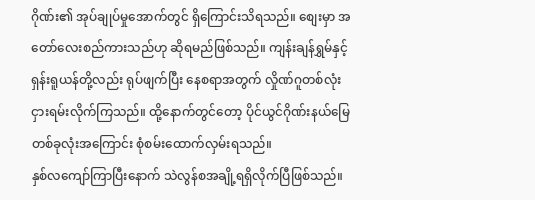ဂိုဏ်း၏ အုပ်ချုပ်မှုအောက်တွင် ရှိကြောင်းသိရသည်။ စျေးမှာ အတော်လေးစည်ကားသည်ဟု ဆိုရမည်ဖြစ်သည်။ ကျန်းချန်ရွှမ်နှင့် ရှန်းရူယန်တို့လည်း ရုပ်ဖျက်ပြီး နေစရာအတွက် လှိုဏ်ဂူတစ်လုံး ငှားရမ်းလိုက်ကြသည်။ ထို့နောက်တွင်တော့ ပိုင်ယွင်ဂိုဏ်းနယ်မြေ တစ်ခုလုံးအကြောင်း စုံစမ်းထောက်လှမ်းရသည်။
နှစ်လကျော်ကြာပြီးနောက် သဲလွန်စအချို့ရရှိလိုက်ပြီဖြစ်သည်။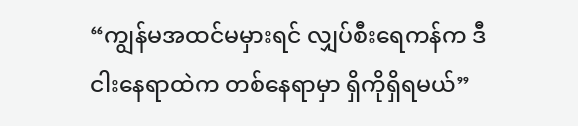“ကျွန်မအထင်မမှားရင် လျှပ်စီးရေကန်က ဒီငါးနေရာထဲက တစ်နေရာမှာ ရှိကိုရှိရမယ်”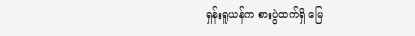ရှန်းရူယန်က စားပွဲထက်ရှိ မြေ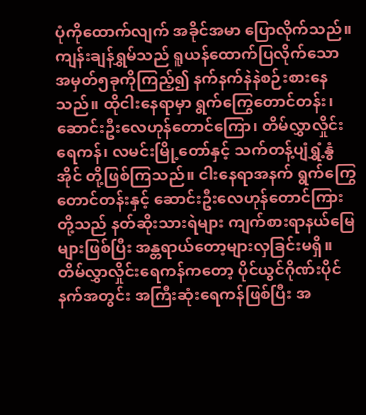ပုံကိုထောက်လျက် အခိုင်အမာ ပြောလိုက်သည်။ ကျန်းချန်ရွှမ်သည် ရူယန်ထောက်ပြလိုက်သော အမှတ်၅ခုကိုကြည့်၍ နက်နက်နဲနဲစဉ်းစားနေသည်။ ထိုငါးနေရာမှာ ရွက်ကြွေတောင်တန်း၊ ဆောင်းဦးလေဟုန်တောင်ကြော၊ တိမ်လွှာလှိုင်းရေကန်၊ လမင်းမြို့တော်နှင့် သက်တန့်ပျံရွှံ့နွံအိုင် တို့ဖြစ်ကြသည်။ ငါးနေရာအနက် ရွက်ကြွေတောင်တန်းနှင့် ဆောင်းဦးလေဟုန်တောင်ကြားတို့သည် နတ်ဆိုးသားရဲများ ကျက်စားရာနယ်မြေများဖြစ်ပြီး အန္တရာယ်တော့များလှခြင်းမရှိ။
တိမ်လွှာလှိုင်းရေကန်ကတော့ ပိုင်ယွင်ဂိုဏ်းပိုင်နက်အတွင်း အကြီးဆုံးရေကန်ဖြစ်ပြီး အ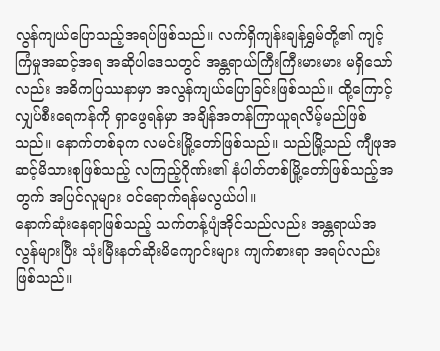လွန်ကျယ်ပြောသည့်အရပ်ဖြစ်သည်။ လက်ရှိကျန်းချန်ရွှမ်တို့၏ ကျင့်ကြံမှုအဆင့်အရ အဆိုပါဒေသတွင် အန္တရာယ်ကြီးကြီးမားမား မရှိသော်လည်း အဓိကပြဿနာမှာ အလွန်ကျယ်ပြောခြင်းဖြစ်သည်။ ထို့ကြောင့် လျှပ်စီးရေကန်ကို ရှာဖွေရန်မှာ အချိန်အတန်ကြာယူရလိမ့်မည်ဖြစ်သည်။ နောက်တစ်ခုက လမင်းမြို့တော်ဖြစ်သည်။ သည်မြို့သည် ကျီဖုအဆင့်မိသားစုဖြစ်သည့် လကြည့်ဂိုဏ်း၏ နံပါတ်တစ်မြို့တော်ဖြစ်သည့်အတွက် အပြင်လူများ ဝင်ရောက်ရန်မလွယ်ပါ။
နောက်ဆုံးနေရာဖြစ်သည့် သက်တန့်ပျံအိုင်သည်လည်း အန္တရာယ်အလွန်များပြီး သုံးမြီးနတ်ဆိုးမိကျောင်းများ ကျက်စားရာ အရပ်လည်းဖြစ်သည်။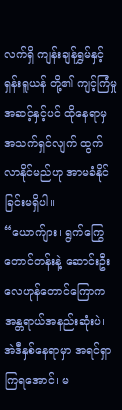လက်ရှိ ကျန်းချန်ရွှမ်နှင့် ရှန်းရူယန် တို့၏ ကျင့်ကြံမှုအဆင့်နှင့်ပင် ထိုနေရာမှ အသက်ရှင်လျက် ထွက်လာနိုင်မည်ဟု အာမခံနိုင်ခြင်းမရှိပါ။
“ယောက်ျား၊ ရွက်ကြွေတောင်တန်းနဲ့ ဆောင်းဦးလေဟုန်တောင်ကြောက အန္တရာယ်အနည်းဆုံးပဲ၊ အဲဒီနှစ်နေရာမှာ အရင်ရှာကြရအောင်၊ မ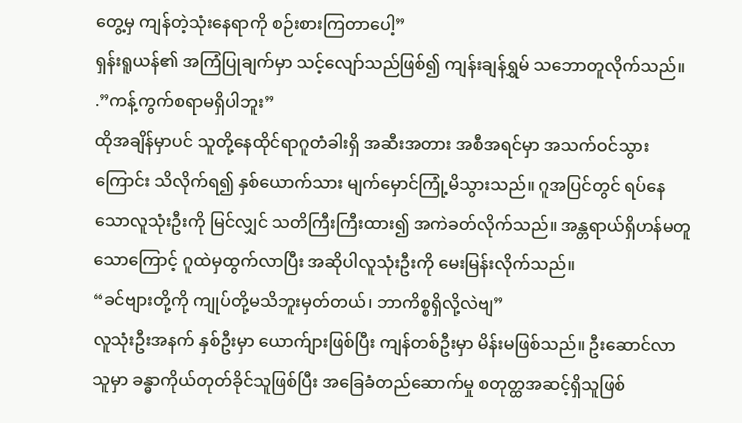တွေ့မှ ကျန်တဲ့သုံးနေရာကို စဉ်းစားကြတာပေါ့”
ရှန်းရူယန်၏ အကြံပြုချက်မှာ သင့်လျော်သည်ဖြစ်၍ ကျန်းချန်ရွှမ် သဘောတူလိုက်သည်။
.”ကန့်ကွက်စရာမရှိပါဘူး”
ထိုအချိန်မှာပင် သူတို့နေထိုင်ရာဂူတံခါးရှိ အဆီးအတား အစီအရင်မှာ အသက်ဝင်သွားကြောင်း သိလိုက်ရ၍ နှစ်ယောက်သား မျက်မှောင်ကြုံ့မိသွားသည်။ ဂူအပြင်တွင် ရပ်နေသောလူသုံးဦးကို မြင်လျှင် သတိကြီးကြီးထား၍ အကဲခတ်လိုက်သည်။ အန္တရာယ်ရှိဟန်မတူသောကြောင့် ဂူထဲမှထွက်လာပြီး အဆိုပါလူသုံးဦးကို မေးမြန်းလိုက်သည်။
“ခင်ဗျားတို့ကို ကျုပ်တို့မသိဘူးမှတ်တယ်၊ ဘာကိစ္စရှိလို့လဲဗျ”
လူသုံးဦးအနက် နှစ်ဦးမှာ ယောက်ျားဖြစ်ပြီး ကျန်တစ်ဦးမှာ မိန်းမဖြစ်သည်။ ဦးဆောင်လာသူမှာ ခန္ဓာကိုယ်တုတ်ခိုင်သူဖြစ်ပြီး အခြေခံတည်ဆောက်မှု စတုတ္ထအဆင့်ရှိသူဖြစ်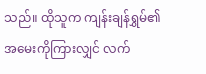သည်။ ထိုသူက ကျန်းချန်ရွှမ်၏ အမေးကိုကြားလျှင် လက်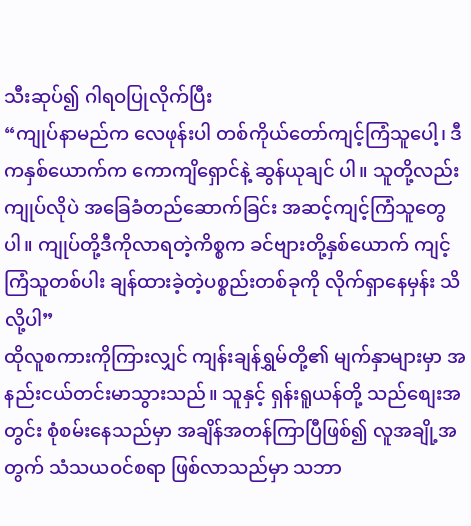သီးဆုပ်၍ ဂါရဝပြုလိုက်ပြီး
“ကျုပ်နာမည်က လေဖုန်းပါ တစ်ကိုယ်တော်ကျင့်ကြံသူပေါ့၊ ဒီကနှစ်ယောက်က ကောကျိရှောင်နဲ့ ဆွန်ယုချင် ပါ။ သူတို့လည်း ကျုပ်လိုပဲ အခြေခံတည်ဆောက်ခြင်း အဆင့်ကျင့်ကြံသူတွေပါ။ ကျုပ်တို့ဒီကိုလာရတဲ့ကိစ္စက ခင်ဗျားတို့နှစ်ယောက် ကျင့်ကြံသူတစ်ပါး ချန်ထားခဲ့တဲ့ပစ္စည်းတစ်ခုကို လိုက်ရှာနေမှန်း သိလို့ပါ”
ထိုလူစကားကိုကြားလျှင် ကျန်းချန်ရွှမ်တို့၏ မျက်နှာများမှာ အနည်းငယ်တင်းမာသွားသည်။ သူနှင့် ရှန်းရူယန်တို့ သည်စျေးအတွင်း စုံစမ်းနေသည်မှာ အချိန်အတန်ကြာပြီဖြစ်၍ လူအချို့အတွက် သံသယဝင်စရာ ဖြစ်လာသည်မှာ သဘာ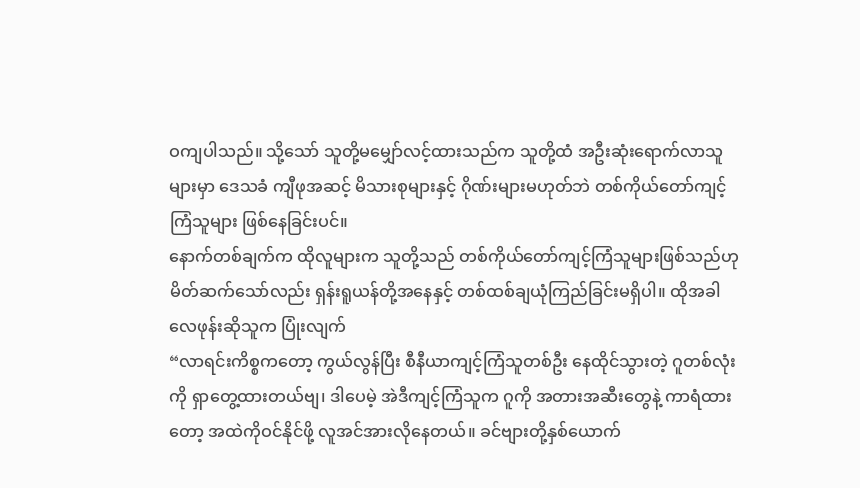ဝကျပါသည်။ သို့သော် သူတို့မမျှော်လင့်ထားသည်က သူတို့ထံ အဦးဆုံးရောက်လာသူများမှာ ဒေသခံ ကျီဖုအဆင့် မိသားစုများနှင့် ဂိုဏ်းများမဟုတ်ဘဲ တစ်ကိုယ်တော်ကျင့်ကြံသူများ ဖြစ်နေခြင်းပင်။
နောက်တစ်ချက်က ထိုလူများက သူတို့သည် တစ်ကိုယ်တော်ကျင့်ကြံသူများဖြစ်သည်ဟု မိတ်ဆက်သော်လည်း ရှန်းရူယန်တို့အနေနှင့် တစ်ထစ်ချယုံကြည်ခြင်းမရှိပါ။ ထိုအခါ လေဖုန်းဆိုသူက ပြုံးလျက်
“လာရင်းကိစ္စကတော့ ကွယ်လွန်ပြီး စီနီယာကျင့်ကြံသူတစ်ဦး နေထိုင်သွားတဲ့ ဂူတစ်လုံးကို ရှာတွေ့ထားတယ်ဗျ၊ ဒါပေမဲ့ အဲဒီကျင့်ကြံသူက ဂူကို အတားအဆီးတွေနဲ့ ကာရံထားတော့ အထဲကိုဝင်နိုင်ဖို့ လူအင်အားလိုနေတယ်။ ခင်ဗျားတို့နှစ်ယောက်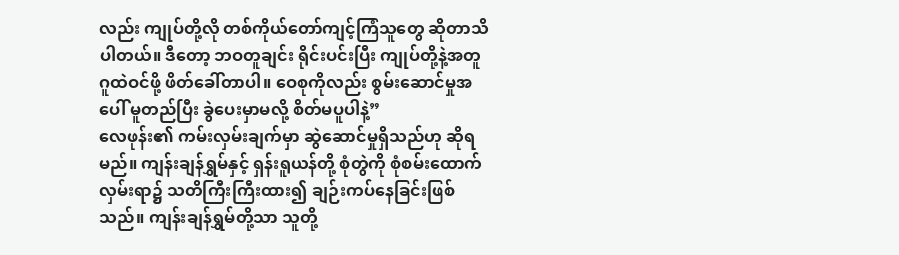လည်း ကျုပ်တို့လို တစ်ကိုယ်တော်ကျင့်ကြံသူတွေ ဆိုတာသိပါတယ်။ ဒီတော့ ဘဝတူချင်း ရိုင်းပင်းပြီး ကျုပ်တို့နဲ့အတူ ဂူထဲဝင်ဖို့ ဖိတ်ခေါ်တာပါ။ ဝေစုကိုလည်း စွမ်းဆောင်မှုအပေါ် မူတည်ပြီး ခွဲပေးမှာမလို့ စိတ်မပူပါနဲ့”
လေဖုန်း၏ ကမ်းလှမ်းချက်မှာ ဆွဲဆောင်မှုရှိသည်ဟု ဆိုရမည်။ ကျန်းချန်ရွှမ်နှင့် ရှန်းရူယန်တို့ စုံတွဲကို စုံစမ်းထောက်လှမ်းရာ၌ သတိကြီးကြီးထား၍ ချဉ်းကပ်နေခြင်းဖြစ်သည်။ ကျန်းချန်ရွှမ်တို့သာ သူတို့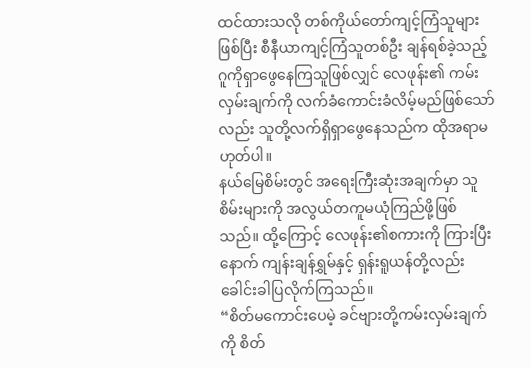ထင်ထားသလို တစ်ကိုယ်တော်ကျင့်ကြံသူများဖြစ်ပြီး စီနီယာကျင့်ကြံသူတစ်ဦး ချန်ရစ်ခဲ့သည့် ဂူကိုရှာဖွေနေကြသူဖြစ်လျှင် လေဖုန်း၏ ကမ်းလှမ်းချက်ကို လက်ခံကောင်းခံလိမ့်မည်ဖြစ်သော်လည်း သူတို့လက်ရှိရှာဖွေနေသည်က ထိုအရာမဟုတ်ပါ။
နယ်မြေစိမ်းတွင် အရေးကြီးဆုံးအချက်မှာ သူစိမ်းများကို အလွယ်တကူမယုံကြည်ဖို့ဖြစ်သည်။ ထို့ကြောင့် လေဖုန်း၏စကားကို ကြားပြီးနောက် ကျန်းချန်ရွှမ်နှင့် ရှန်းရူယန်တို့လည်း ခေါင်းခါပြလိုက်ကြသည်။
“စိတ်မကောင်းပေမဲ့ ခင်ဗျားတို့ကမ်းလှမ်းချက်ကို စိတ်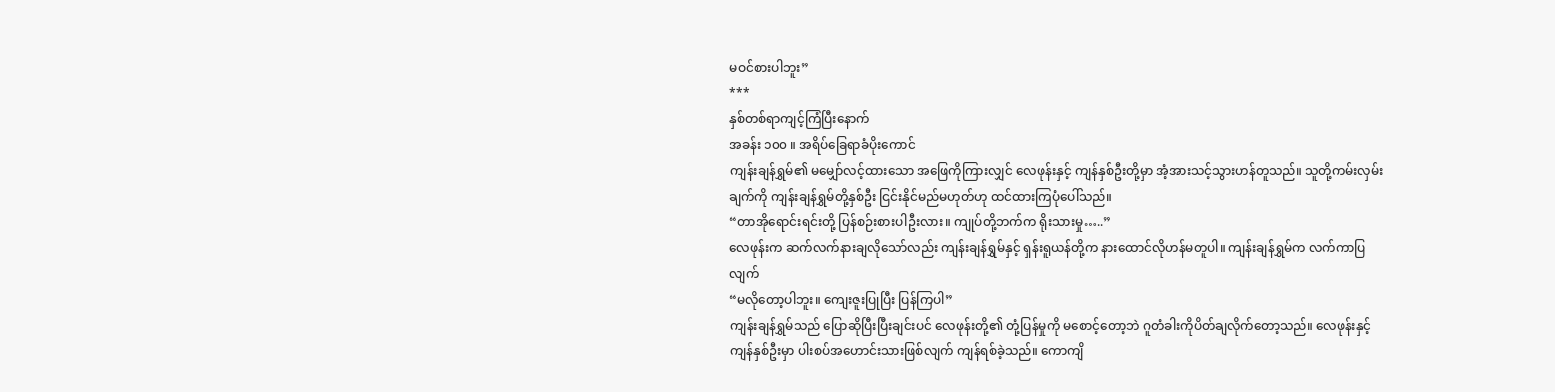မဝင်စားပါဘူး”
***
နှစ်တစ်ရာကျင့်ကြံပြီးနောက်
အခန်း ၁၀၀ ။ အရိပ်ခြေရာခံပိုးကောင်
ကျန်းချန်ရွှမ်၏ မမျှော်လင့်ထားသော အဖြေကိုကြားလျှင် လေဖုန်းနှင့် ကျန်နှစ်ဦးတို့မှာ အံ့အားသင့်သွားဟန်တူသည်။ သူတို့ကမ်းလှမ်းချက်ကို ကျန်းချန်ရွှမ်တို့နှစ်ဦး ငြင်းနိုင်မည်မဟုတ်ဟု ထင်ထားကြပုံပေါ်သည်။
“တာအိုရောင်းရင်းတို့ ပြန်စဉ်းစားပါဦးလား။ ကျုပ်တို့ဘက်က ရိုးသားမှု…..”
လေဖုန်းက ဆက်လက်နားချလိုသော်လည်း ကျန်းချန်ရွှမ်နှင့် ရှန်းရူယန်တို့က နားထောင်လိုဟန်မတူပါ။ ကျန်းချန်ရွှမ်က လက်ကာပြလျက်
“မလိုတော့ပါဘူး။ ကျေးဇူးပြုပြီး ပြန်ကြပါ”
ကျန်းချန်ရွှမ်သည် ပြောဆိုပြီးပြီးချင်းပင် လေဖုန်းတို့၏ တုံ့ပြန်မှုကို မစောင့်တော့ဘဲ ဂူတံခါးကိုပိတ်ချလိုက်တော့သည်။ လေဖုန်းနှင့် ကျန်နှစ်ဦးမှာ ပါးစပ်အဟောင်းသားဖြစ်လျက် ကျန်ရစ်ခဲ့သည်။ ကောကျိ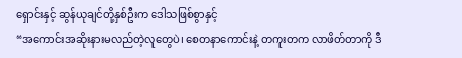ရှောင်းနှင့် ဆွန်ယုချင်တို့နှစ်ဦးက ဒေါသဖြစ်စွာနှင့်
“အကောင်းအဆိုးနားမလည်တဲ့လူတွေပဲ၊ စေတနာကောင်းနဲ့ တကူးတက လာဖိတ်တာကို ဒီ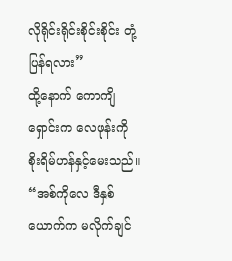လိုရိုင်းရိုင်းစိုင်းစိုင်း တုံ့ပြန်ရလား”
ထို့နောက် ကောကျိရှောင်းက လေဖုန်းကို စိုးရိမ်ဟန်နှင့်မေးသည်။
“အစ်ကိုလေ ဒီနှစ်ယောက်က မလိုက်ချင်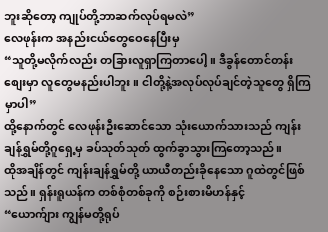ဘူးဆိုတော့ ကျုပ်တို့ဘာဆက်လုပ်ရမလဲ”
လေဖုန်းက အနည်းငယ်တွေဝေနေပြီးမှ
“သူတို့မလိုက်လည်း တခြားလူရှာကြတာပေါ့။ ဒီခွန်တောင်တန်းစျေးမှာ လူတွေမနည်းပါဘူး။ ငါတို့နဲ့အလုပ်လုပ်ချင်တဲ့သူတွေ ရှိကြမှာပါ”
ထို့နောက်တွင် လေဖုန်းဦးဆောင်သော သုံးယောက်သားသည် ကျန်းချန်ရွှမ်တို့ဂူရှေ့မှ ခပ်သုတ်သုတ် ထွက်ခွာသွားကြတော့သည်။
ထိုအချိန်တွင် ကျန်းချန်ရွှမ်တို့ ယာယီတည်းခိုနေသော ဂူထဲတွင်ဖြစ်သည်။ ရှန်းရူယန်က တစ်စုံတစ်ခုကို စဉ်းစားမိဟန်နှင့်
“ယောက်ျား ကျွန်မတို့ရုပ်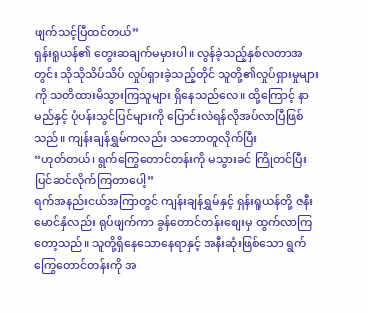ဖျက်သင့်ပြီထင်တယ်”
ရှန်းရူယန်၏ တွေးဆချက်မမှားပါ။ လွန်ခဲ့သည့်နှစ်လတာအတွင်း သိုသိုသိပ်သိပ် လှုပ်ရှားခဲ့သည့်တိုင် သူတို့၏လှုပ်ရှားမှုများကို သတိထားမိသွားကြသူများ ရှိနေသည်လေ။ ထို့ကြောင့် နာမည်နှင့် ပုံပန်းသွင်ပြင်များကို ပြောင်းလဲရန်လိုအပ်လာပြီဖြစ်သည်။ ကျန်းချန်ရွှမ်ကလည်း သဘောတူလိုက်ပြီး
“ဟုတ်တယ်၊ ရွက်ကြွေတောင်တန်းကို မသွားခင် ကြိုတင်ပြီး ပြင်ဆင်လိုက်ကြတာပေါ့”
ရက်အနည်းငယ်အကြာတွင် ကျန်းချန်ရွှမ်နှင့် ရှန်းရူယန်တို့ ဇနီးမောင်နှံလည်း ရုပ်ဖျက်ကာ ခွန်တောင်တန်းစျေးမှ ထွက်လာကြတော့သည်။ သူတို့ရှိနေသောနေရာနှင့် အနီးဆုံးဖြစ်သော ရွက်ကြွေတောင်တန်းကို အ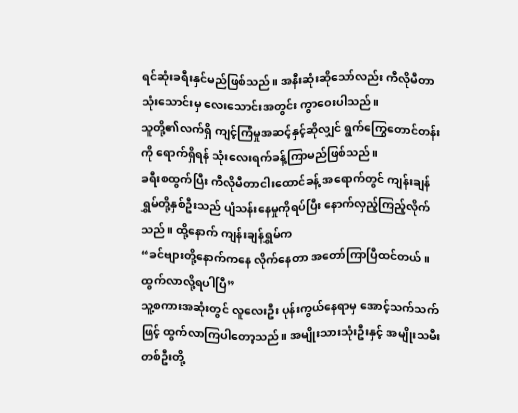ရင်ဆုံးခရီးနှင်မည်ဖြစ်သည်။ အနီးဆုံးဆိုသော်လည်း ကီလိုမီတာသုံးသောင်းမှ လေးသောင်းအတွင်း ကွာဝေးပါသည်။
သူတို့၏လက်ရှိ ကျင့်ကြံမှုအဆင့်နှင့်ဆိုလျှင် ရွက်ကြွေတောင်တန်းကို ရောက်ရှိရန် သုံးလေးရက်ခန့်ကြာမည်ဖြစ်သည်။
ခရီးစထွက်ပြီး ကီလိုမီတာငါးထောင်ခန့် အရောက်တွင် ကျန်းချန်ရွှမ်တို့နှစ်ဦးသည် ပျံသန်းနေမှုကိုရပ်ပြီး နောက်လှည့်ကြည့်လိုက်သည်။ ထို့နောက် ကျန်းချန်ရွှမ်က
“ခင်ဗျားတို့နောက်ကနေ လိုက်နေတာ အတော်ကြာပြီထင်တယ်။ ထွက်လာလို့ရပါပြီ”
သူ့စကားအဆုံးတွင် လူလေးဦး ပုန်းကွယ်နေရာမှ အောင့်သက်သက်ဖြင့် ထွက်လာကြပါတော့သည်။ အမျိုးသားသုံးဦးနှင့် အမျိုးသမီးတစ်ဦးတို့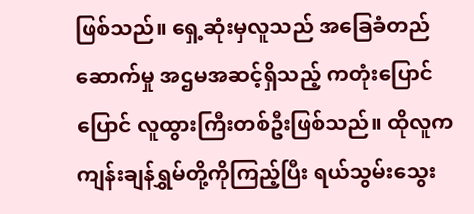ဖြစ်သည်။ ရှေ့ဆုံးမှလူသည် အခြေခံတည်ဆောက်မှု အဌမအဆင့်ရှိသည့် ကတုံးပြောင်ပြောင် လူထွားကြီးတစ်ဦးဖြစ်သည်။ ထိုလူက ကျန်းချန်ရွှမ်တို့ကိုကြည့်ပြီး ရယ်သွမ်းသွေး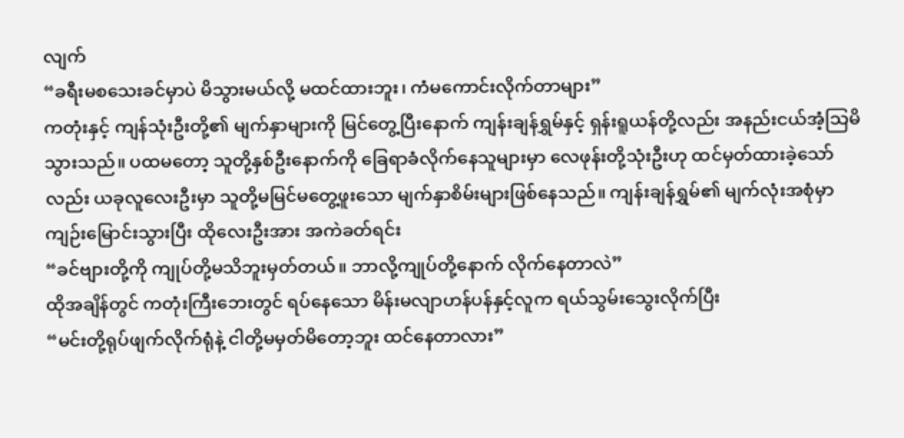လျက်
“ခရီးမစသေးခင်မှာပဲ မိသွားမယ်လို့ မထင်ထားဘူး၊ ကံမကောင်းလိုက်တာများ”
ကတုံးနှင့် ကျန်သုံးဦးတို့၏ မျက်နှာများကို မြင်တွေ့ပြီးနောက် ကျန်းချန်ရွှမ်နှင့် ရှန်းရူယန်တို့လည်း အနည်းငယ်အံ့သြမိသွားသည်။ ပထမတော့ သူတို့နှစ်ဦးနောက်ကို ခြေရာခံလိုက်နေသူများမှာ လေဖုန်းတို့သုံးဦးဟု ထင်မှတ်ထားခဲ့သော်လည်း ယခုလူလေးဦးမှာ သူတို့မမြင်မတွေ့ဖူးသော မျက်နှာစိမ်းများဖြစ်နေသည်။ ကျန်းချန်ရွှမ်၏ မျက်လုံးအစုံမှာ ကျဉ်းမြောင်းသွားပြီး ထိုလေးဦးအား အကဲခတ်ရင်း
“ခင်ဗျားတို့ကို ကျုပ်တို့မသိဘူးမှတ်တယ်။ ဘာလို့ကျုပ်တို့နောက် လိုက်နေတာလဲ”
ထိုအချိန်တွင် ကတုံးကြီးဘေးတွင် ရပ်နေသော မိန်းမလျာဟန်ပန်နှင့်လူက ရယ်သွမ်းသွေးလိုက်ပြီး
“မင်းတို့ရုပ်ဖျက်လိုက်ရုံနဲ့ ငါတို့မမှတ်မိတော့ဘူး ထင်နေတာလား”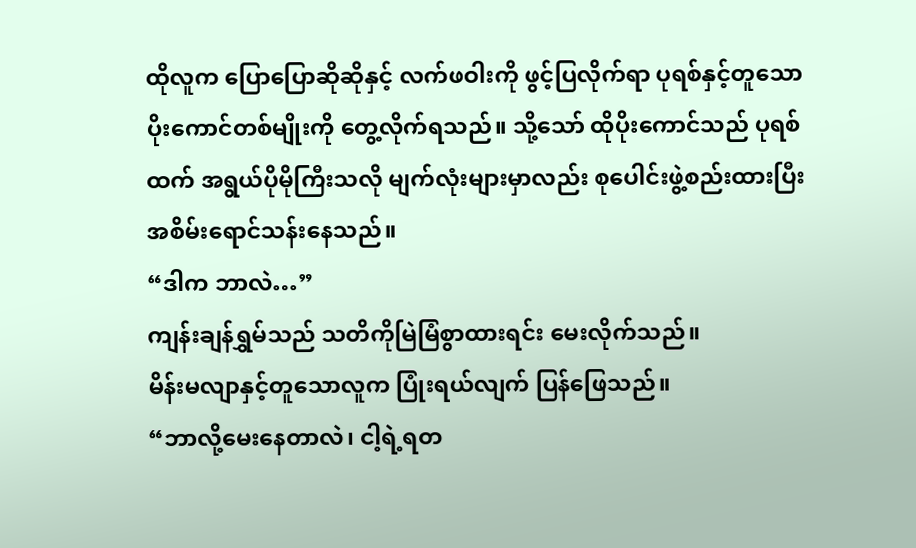ထိုလူက ပြောပြောဆိုဆိုနှင့် လက်ဖဝါးကို ဖွင့်ပြလိုက်ရာ ပုရစ်နှင့်တူသော ပိုးကောင်တစ်မျိုးကို တွေ့လိုက်ရသည်။ သို့သော် ထိုပိုးကောင်သည် ပုရစ်ထက် အရွယ်ပိုမိုကြီးသလို မျက်လုံးများမှာလည်း စုပေါင်းဖွဲ့စည်းထားပြီး အစိမ်းရောင်သန်းနေသည်။
“ဒါက ဘာလဲ…”
ကျန်းချန်ရွှမ်သည် သတိကိုမြဲမြံစွာထားရင်း မေးလိုက်သည်။
မိန်းမလျာနှင့်တူသောလူက ပြုံးရယ်လျက် ပြန်ဖြေသည်။
“ဘာလို့မေးနေတာလဲ၊ ငါ့ရဲ့ရတ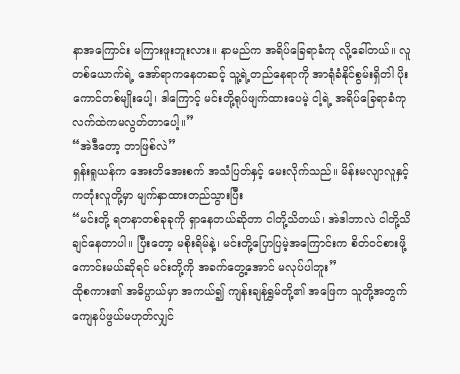နာအကြောင်း မကြားဖူးဘူးလား။ နာမည်က အရိပ်ခြေရာခံကု လို့ခေါ်တယ်။ လူတစ်ယောက်ရဲ့ အော်ရာကနေတဆင့် သူ့ရဲ့တည်နေရာကို အာရုံခံနိုင်စွမ်းရှိတဲါ ပိုးကောင်တစ်မျိုးပေါ့၊ ဒါကြောင့် မင်းတို့ရုပ်ဖျက်ထားပေမဲ့ ငါ့ရဲ့ အရိပ်ခြေရာခံကု လက်ထဲကမလွတ်တာပေါ့။”
“အဲဒီတော့ ဘာဖြစ်လဲ”
ရှန်းရူယန်က အေးတိအေးစက် အသံပြတ်နှင့် မေးလိုက်သည်။ မိန်းမလျာလူနှင့် ကတုံးလူတို့မှာ မျက်နှာထားတည်သွားပြီး
“မင်းတို့ ရတနာတစ်ခုခုကို ရှာနေတယ်ဆိုတာ ငါတို့သိတယ်၊ အဲဒါဘာလဲ ငါတို့သိချင်နေတာပါ။ ပြီးတော့ မစိုးရိမ်နဲ့၊ မင်းတို့ပြောပြမဲ့အကြောင်းက စိတ်ဝင်စားဖို့ကောင်းမယ်ဆိုရင် မင်းတို့ကို အခက်တွေ့အောင် မလုပ်ပါဘူး”
ထိုစကား၏ အဓိပ္ပာယ်မှာ အကယ်၍ ကျန်းချန်ရွှမ်တို့၏ အဖြေက သူတို့အတွက် ကျေနပ်ဖွယ်မဟုတ်လျှင်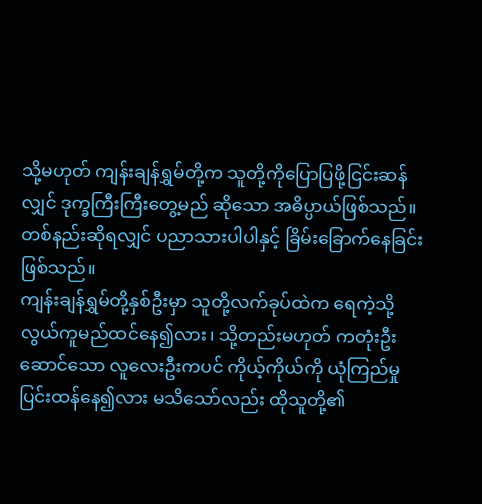သို့မဟုတ် ကျန်းချန်ရွှမ်တို့က သူတို့ကိုပြောပြဖို့ငြင်းဆန်လျှင် ဒုက္ခကြီးကြီးတွေ့မည် ဆိုသော အဓိပ္ပာယ်ဖြစ်သည်။ တစ်နည်းဆိုရလျှင် ပညာသားပါပါနှင့် ခြိမ်းခြောက်နေခြင်းဖြစ်သည်။
ကျန်းချန်ရွှမ်တို့နှစ်ဦးမှာ သူတို့လက်ခုပ်ထဲက ရေကဲ့သို့ လွယ်ကူမည်ထင်နေ၍လား၊ သို့တည်းမဟုတ် ကတုံးဦးဆောင်သော လူလေးဦးကပင် ကိုယ့်ကိုယ်ကို ယုံကြည်မှုပြင်းထန်နေ၍လား မသိသော်လည်း ထိုသူတို့၏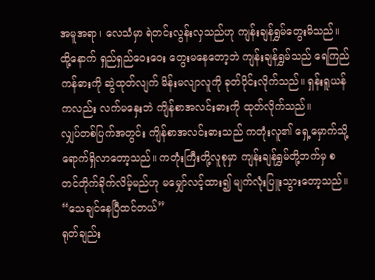အမူအရာ၊ လေသံမှာ ရဲတင်းလွန်းလှသည်ဟု ကျန်းချန်ရွှမ်တွေးမိသည်။ ထို့နောက် ရှည်ရှည်ဝေးဝေး တွေးမနေတော့ဘဲ ကျန်းချန်ရွှမ်သည် ရေကြည်ကန်ဓားကို ဆွဲထုတ်လျက် မိန်းမလျာလူကို ခုတ်ပိုင်းလိုက်သည်။ ရှန်းရူယန်ကလည်း လက်မနှေးဘဲ ကျိန်စာအလင်းဓားကို ထုတ်လိုက်သည်။
လျှပ်တစ်ပြက်အတွင်း ကျိန်စာအလင်းဓားသည် ကတုံးလူ၏ ရှေ့မှောက်သို့ ရောက်ရှိလာတော့သည်။ ကတုံးကြီးတို့လူစုမှာ ကျန်းချန်ရွှမ်တို့ဘက်မှ စတင်တိုက်ခိုက်လိမ့်မည်ဟု မမျှော်လင့်ထား၍ မျက်လုံးပြူးသွားတော့သည်။
“သေချင်နေပြီထင်တယ်”
ရုတ်ချည်း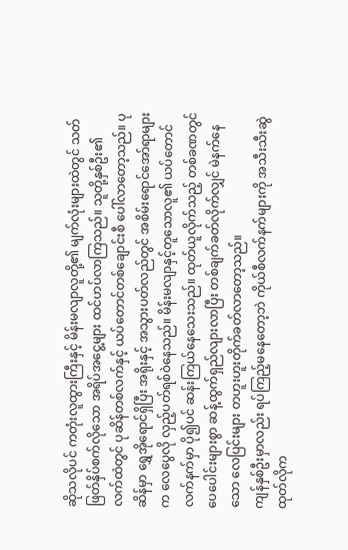ဆိုသလိုပင် ကတုံးလူထွားကြီးနှင့် မိန်းမလျာလူတို့၏ မျက်လုံးများထဲတွင် သတ်ဖြတ်နှိပ်စက်လိုသော အရိပ်အငွေ့များ ထင်ဟပ်လာကြသည်။ သူတို့နှစ်ဦး၏ လက်ထဲတွင် ပုဆိန်တစ်လက်နှင့် ယပ်တောင်တစ်ချောင်းစီ ပေါ်လာတော့သည်။ ပုဆိန်မှာ ရွှေအိုရောင်ရှိပြီး အရိုးနှင့် အသွားပတ်လည်တွင် အစိမ်းရောင်အော်ရာများက လေပွေလို လှည့်ပတ်ရစ်ဝဲနေသည်။ မိန်းမလျာနှင့်တူသောလူ၏ ယပ်တောင်လက်နက်မှာ ပို၍ပင် ဆန်းကြယ်နေသေးသည်။ ထုတ်ယူလိုက်သည့် တစ်ခဏတွင် ပေပေါင်းများစွာ ဆန့်ထွက်ရှည်လျားလာပြီး တစ်ချက်ခတ်လိုက်လျှင် မဲနက်နေသော လေပြင်းများ တဟူးဟူးတိုက်ခတ်လာတော့သည်။
ကျန်နှစ်ဦးမှာလည်း ရပ်ကြည့်မနေတော့ဘဲ ကိုယ်စီလက်နက်များကို အသီးသီးဆွဲထုတ်လိုက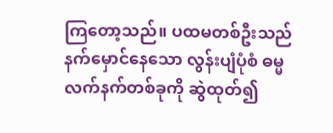ကြတော့သည်။ ပထမတစ်ဦးသည် နက်မှောင်နေသော လွန်းပျံပုံစံ ဓမ္မလက်နက်တစ်ခုကို ဆွဲထုတ်၍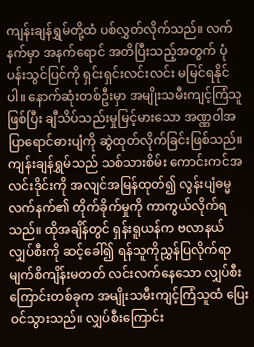ကျန်းချန်ရွှမ်တို့ထံ ပစ်လွှတ်လိုက်သည်။ လက်နက်မှာ အနက်ရောင် အတိပြီးသည့်အတွက် ပုံပန်းသွင်ပြင်ကို ရှင်းရှင်းလင်းလင်း မမြင်ရနိုင်ပါ။ နောက်ဆုံးတစ်ဦးမှာ အမျိုးသမီးကျင့်ကြံသူဖြစ်ပြီး ချီသိပ်သည်းမှုမြင့်မားသော အဏ္ဏဝါအပြာရောင်ဓားပျံကို ဆွဲထုတ်လိုက်ခြင်းဖြစ်သည်။
ကျန်းချန်ရွှမ်သည် သစ်သားစိမ်း ကောင်းကင်အလင်းဒိုင်းကို အလျင်အမြန်ထုတ်၍ လွန်းပျံဓမ္မလက်နက်၏ တိုက်ခိုက်မှုကို ကာကွယ်လိုက်ရသည်။ ထိုအချိန်တွင် ရှန်းရူယန်က ဗလာနယ်လျှပ်စီးကို ဆင့်ခေါ်၍ ရန်သူကိုညွှန်ပြလိုက်ရာ မျက်စိကျိန်းမတတ် လင်းလက်နေသော လျှပ်စီးကြောင်းတစ်ခုက အမျိုးသမီးကျင့်ကြံသူထံ ပြေးဝင်သွားသည်။ လျှပ်စီးကြောင်း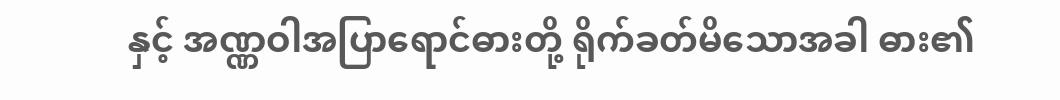နှင့် အဏ္ဏဝါအပြာရောင်ဓားတို့ ရိုက်ခတ်မိသောအခါ ဓား၏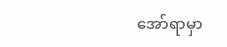အော်ရာမှာ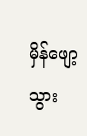မှိန်ဖျော့သွား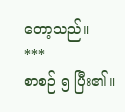တော့သည်။
***
စာစဉ် ၅ ပြီး၏။